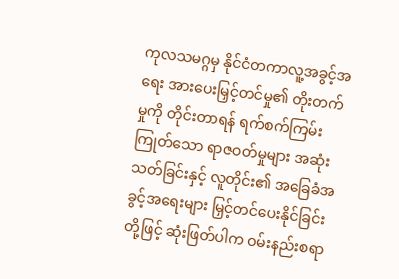ကုလသမဂ္ဂမှ နိုင်ငံတကာလူ့အခွင့်အရေး အားပေးမြှင့်တင်မှု၏ တိုးတက်မှုကို တိုင်းတာရန် ရက်စက်ကြမ်းကြုတ်သော ရာဇဝတ်မှုများ အဆုံးသတ်ခြင်းနှင့် လူတိုင်း၏ အခြေခံအခွင့်အရေးများ မြှင့်တင်ပေးနိုင်ခြင်းတို့ဖြင့် ဆုံးဖြတ်ပါက ဝမ်းနည်းစရာ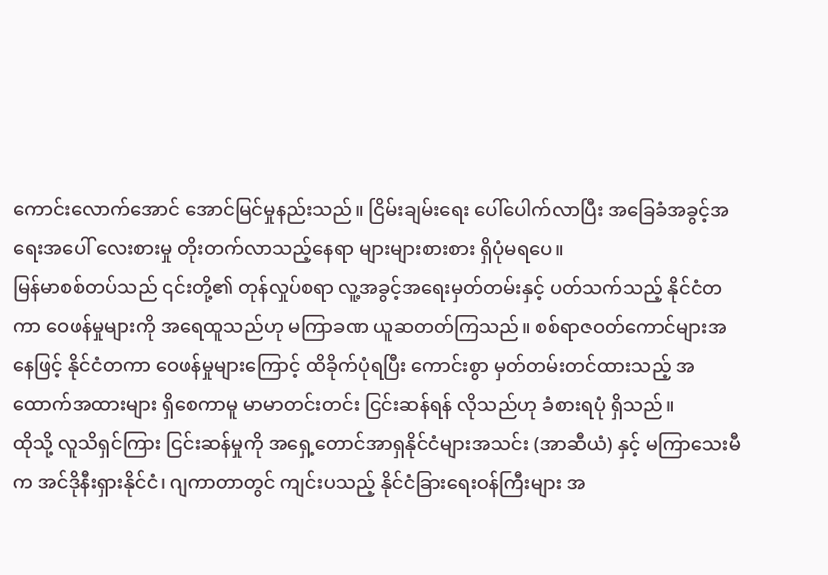ကောင်းလောက်အောင် အောင်မြင်မှုနည်းသည်။ ငြိမ်းချမ်းရေး ပေါ်ပေါက်လာပြီး အခြေခံအခွင့်အရေးအပေါ် လေးစားမှု တိုးတက်လာသည့်နေရာ များများစားစား ရှိပုံမရပေ။
မြန်မာစစ်တပ်သည် ၎င်းတို့၏ တုန်လှုပ်စရာ လူ့အခွင့်အရေးမှတ်တမ်းနှင့် ပတ်သက်သည့် နိုင်ငံတကာ ဝေဖန်မှုများကို အရေထူသည်ဟု မကြာခဏ ယူဆတတ်ကြသည်။ စစ်ရာဇဝတ်ကောင်များအနေဖြင့် နိုင်ငံတကာ ဝေဖန်မှုများကြောင့် ထိခိုက်ပုံရပြီး ကောင်းစွာ မှတ်တမ်းတင်ထားသည့် အထောက်အထားများ ရှိစေကာမူ မာမာတင်းတင်း ငြင်းဆန်ရန် လိုသည်ဟု ခံစားရပုံ ရှိသည်။
ထိုသို့ လူသိရှင်ကြား ငြင်းဆန်မှုကို အရှေ့တောင်အာရှနိုင်ငံများအသင်း (အာဆီယံ) နှင့် မကြာသေးမီက အင်ဒိုနီးရှားနိုင်ငံ၊ ဂျကာတာတွင် ကျင်းပသည့် နိုင်ငံခြားရေးဝန်ကြီးများ အ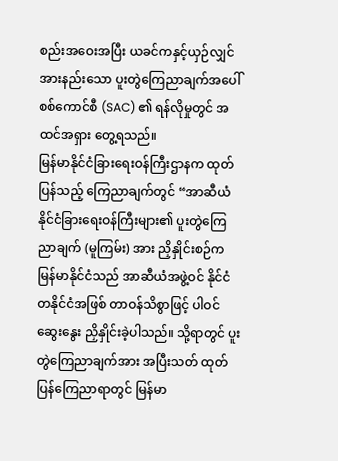စည်းအဝေးအပြီး ယခင်ကနှင့်ယှဉ်လျှင် အားနည်းသော ပူးတွဲကြေညာချက်အပေါ် စစ်ကောင်စီ (SAC) ၏ ရန်လိုမှုတွင် အထင်အရှား တွေ့ရသည်။
မြန်မာနိုင်ငံခြားရေးဝန်ကြီးဌာနက ထုတ်ပြန်သည့် ကြေညာချက်တွင် “အာဆီယံ နိုင်ငံခြားရေးဝန်ကြီးများ၏ ပူးတွဲကြေညာချက် (မူကြမ်း) အား ညှိနှိုင်းစဉ်က မြန်မာနိုင်ငံသည် အာဆီယံအဖွဲ့ဝင် နိုင်ငံတနိုင်ငံအဖြစ် တာဝန်သိစွာဖြင့် ပါဝင်ဆွေးနွေး ညှိနှိုင်းခဲ့ပါသည်။ သို့ရာတွင် ပူးတွဲကြေညာချက်အား အပြီးသတ် ထုတ်ပြန်ကြေညာရာတွင် မြန်မာ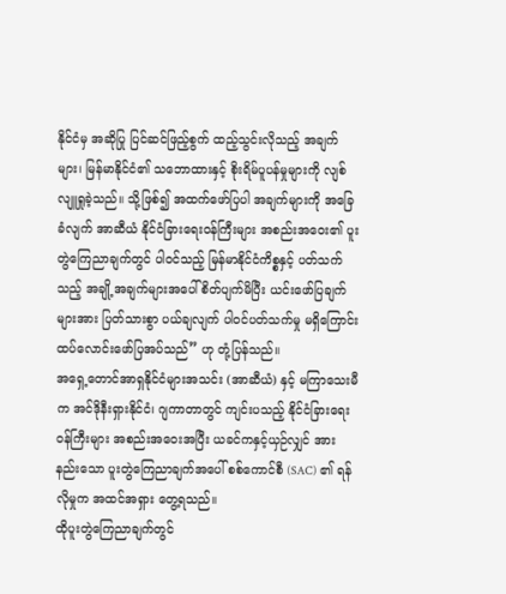နိုင်ငံမှ အဆိုပြု ပြင်ဆင်ဖြည့်စွက် ထည့်သွင်းလိုသည့် အချက်များ၊ မြန်မာနိုင်ငံ၏ သဘောထားနှင့် စိုးရိမ်ပူပန်မှုများကို လျစ်လျူရှုခဲ့သည်။ သို့ဖြစ်၍ အထက်ဖော်ပြပါ အချက်များကို အခြေခံလျက် အာဆီယံ နိုင်ငံခြားရေးဝန်ကြီးများ အစည်းအဝေး၏ ပူးတွဲကြေညာချက်တွင် ပါဝင်သည့် မြန်မာနိုင်ငံကိစ္စနှင့် ပတ်သက်သည့် အချို့အချက်များအပေါ် စိတ်ပျက်မိပြီး ယင်းဖော်ပြချက်များအား ပြတ်သားစွာ ပယ်ချလျက် ပါဝင်ပတ်သက်မှု မရှိကြောင်း ထပ်လောင်းဖော်ပြအပ်သည်” ဟု တုံ့ပြန်သည်။
အရှေ့တောင်အာရှနိုင်ငံများအသင်း (အာဆီယံ) နှင့် မကြာသေးမီက အင်ဒိုနီးရှားနိုင်ငံ၊ ဂျကာတာတွင် ကျင်းပသည့် နိုင်ငံခြားရေးဝန်ကြီးများ အစည်းအဝေးအပြီး ယခင်ကနှင့်ယှဉ်လျှင် အားနည်းသော ပူးတွဲကြေညာချက်အပေါ် စစ်ကောင်စီ (SAC) ၏ ရန်လိုမှုက အထင်အရှား တွေ့ရသည်။
ထိုပူးတွဲကြေညာချက်တွင်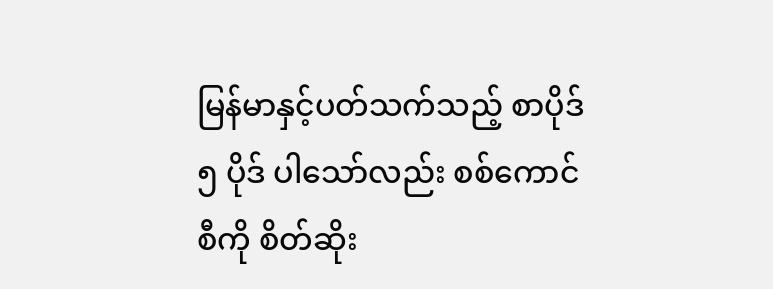မြန်မာနှင့်ပတ်သက်သည့် စာပိုဒ် ၅ ပိုဒ် ပါသော်လည်း စစ်ကောင်စီကို စိတ်ဆိုး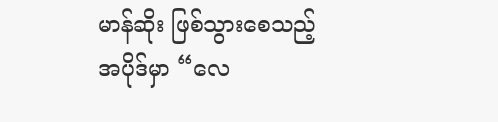မာန်ဆိုး ဖြစ်သွားစေသည့် အပိုဒ်မှာ “လေ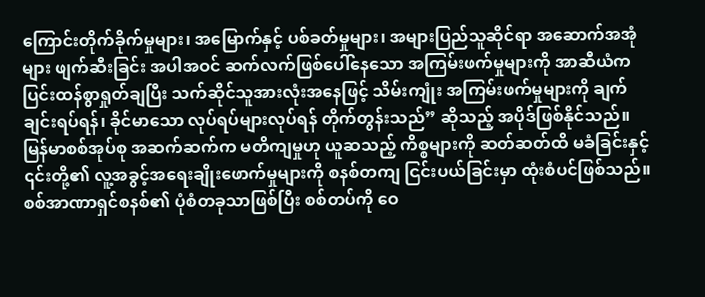ကြောင်းတိုက်ခိုက်မှုများ၊ အမြောက်နှင့် ပစ်ခတ်မှုများ၊ အများပြည်သူဆိုင်ရာ အဆောက်အအုံများ ဖျက်ဆီးခြင်း အပါအဝင် ဆက်လက်ဖြစ်ပေါ်နေသော အကြမ်းဖက်မှုများကို အာဆီယံက ပြင်းထန်စွာရှုတ်ချပြီး သက်ဆိုင်သူအားလုံးအနေဖြင့် သိမ်းကျုံး အကြမ်းဖက်မှုများကို ချက်ချင်းရပ်ရန်၊ ခိုင်မာသော လုပ်ရပ်များလုပ်ရန် တိုက်တွန်းသည်” ဆိုသည့် အပိုဒ်ဖြစ်နိုင်သည်။
မြန်မာစစ်အုပ်စု အဆက်ဆက်က မတိကျမှုဟု ယူဆသည့် ကိစ္စများကို ဆတ်ဆတ်ထိ မခံခြင်းနှင့် ၎င်းတို့၏ လူ့အခွင့်အရေးချိုးဖောက်မှုများကို စနစ်တကျ ငြင်းပယ်ခြင်းမှာ ထုံးစံပင်ဖြစ်သည်။ စစ်အာဏာရှင်စနစ်၏ ပုံစံတခုသာဖြစ်ပြီး စစ်တပ်ကို ဝေ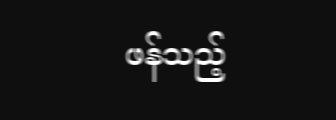ဖန်သည့်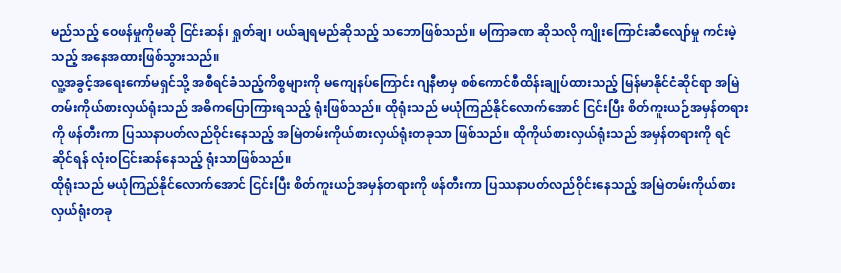မည်သည့် ဝေဖန်မှုကိုမဆို ငြင်းဆန်၊ ရှုတ်ချ၊ ပယ်ချရမည်ဆိုသည့် သဘောဖြစ်သည်။ မကြာခဏ ဆိုသလို ကျိုးကြောင်းဆီလျော်မှု ကင်းမဲ့သည့် အနေအထားဖြစ်သွားသည်။
လူ့အခွင့်အရေးကော်မရှင်သို့ အစီရင်ခံသည့်ကိစ္စများကို မကျေနပ်ကြောင်း ဂျနီဗာမှ စစ်ကောင်စီထိန်းချုပ်ထားသည့် မြန်မာနိုင်ငံဆိုင်ရာ အမြဲတမ်းကိုယ်စားလှယ်ရုံးသည် အဓိကပြောကြားရသည့် ရုံးဖြစ်သည်။ ထိုရုံးသည် မယုံကြည်နိုင်လောက်အောင် ငြင်းပြီး စိတ်ကူးယဉ်အမှန်တရားကို ဖန်တီးကာ ပြဿနာပတ်လည်ဝိုင်းနေသည့် အမြဲတမ်းကိုယ်စားလှယ်ရုံးတခုသာ ဖြစ်သည်။ ထိုကိုယ်စားလှယ်ရုံးသည် အမှန်တရားကို ရင်ဆိုင်ရန် လုံးဝငြင်းဆန်နေသည့် ရုံးသာဖြစ်သည်။
ထိုရုံးသည် မယုံကြည်နိုင်လောက်အောင် ငြင်းပြီး စိတ်ကူးယဉ်အမှန်တရားကို ဖန်တီးကာ ပြဿနာပတ်လည်ဝိုင်းနေသည့် အမြဲတမ်းကိုယ်စားလှယ်ရုံးတခု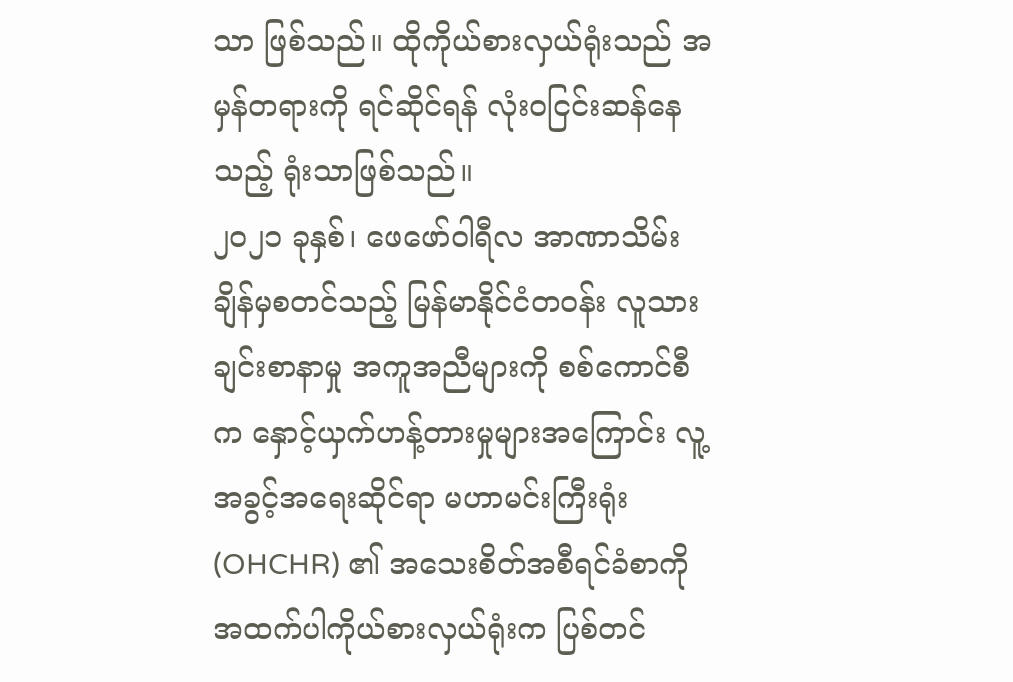သာ ဖြစ်သည်။ ထိုကိုယ်စားလှယ်ရုံးသည် အမှန်တရားကို ရင်ဆိုင်ရန် လုံးဝငြင်းဆန်နေသည့် ရုံးသာဖြစ်သည်။
၂၀၂၁ ခုနှစ်၊ ဖေဖော်ဝါရီလ အာဏာသိမ်းချိန်မှစတင်သည့် မြန်မာနိုင်ငံတဝန်း လူသားချင်းစာနာမှု အကူအညီများကို စစ်ကောင်စီက နှောင့်ယှက်ဟန့်တားမှုများအကြောင်း လူ့အခွင့်အရေးဆိုင်ရာ မဟာမင်းကြီးရုံး (OHCHR) ၏ အသေးစိတ်အစီရင်ခံစာကို အထက်ပါကိုယ်စားလှယ်ရုံးက ပြစ်တင်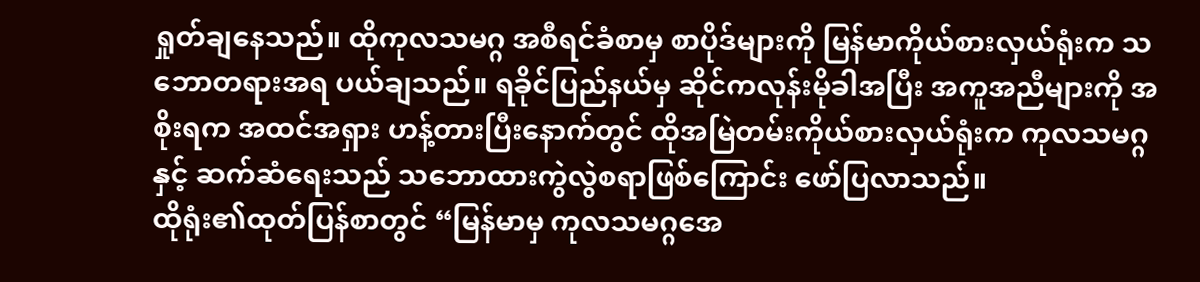ရှုတ်ချနေသည်။ ထိုကုလသမဂ္ဂ အစီရင်ခံစာမှ စာပိုဒ်များကို မြန်မာကိုယ်စားလှယ်ရုံးက သဘောတရားအရ ပယ်ချသည်။ ရခိုင်ပြည်နယ်မှ ဆိုင်ကလုန်းမိုခါအပြီး အကူအညီများကို အစိုးရက အထင်အရှား ဟန့်တားပြီးနောက်တွင် ထိုအမြဲတမ်းကိုယ်စားလှယ်ရုံးက ကုလသမဂ္ဂနှင့် ဆက်ဆံရေးသည် သဘောထားကွဲလွဲစရာဖြစ်ကြောင်း ဖော်ပြလာသည်။
ထိုရုံး၏ထုတ်ပြန်စာတွင် “မြန်မာမှ ကုလသမဂ္ဂအေ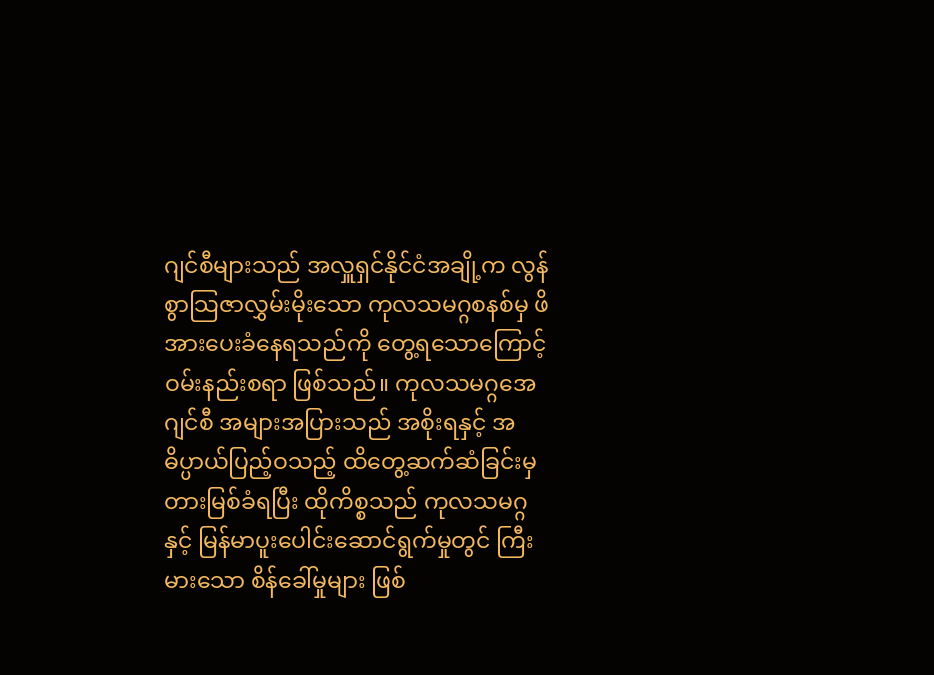ဂျင်စီများသည် အလှူရှင်နိုင်ငံအချို့က လွန်စွာသြဇာလွှမ်းမိုးသော ကုလသမဂ္ဂစနစ်မှ ဖိအားပေးခံနေရသည်ကို တွေ့ရသောကြောင့် ဝမ်းနည်းစရာ ဖြစ်သည်။ ကုလသမဂ္ဂအေဂျင်စီ အများအပြားသည် အစိုးရနှင့် အဓိပ္ပာယ်ပြည့်ဝသည့် ထိတွေ့ဆက်ဆံခြင်းမှ တားမြစ်ခံရပြီး ထိုကိစ္စသည် ကုလသမဂ္ဂနှင့် မြန်မာပူးပေါင်းဆောင်ရွက်မှုတွင် ကြီးမားသော စိန်ခေါ်မှုများ ဖြစ်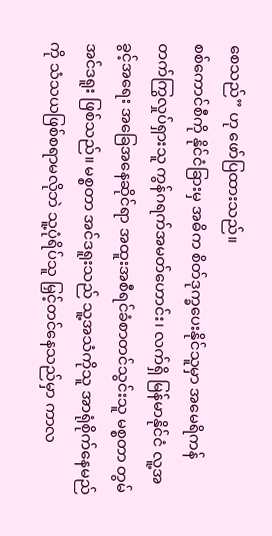စေသည်” ဟု ဖော်ပြထားသည်။
စစ်ကောင်စီကို နိုင်ငံခြားမှ အဓိက စိတ်ဒုက္ခပေးနိုင်သူမှာ အမေရိကန် တက်ကြွလှုပ်ရှားသူ ကွန်ဂရက်အမတ်ဟောင်း၊ လက်ရှိ မြန်မာနိုင်ငံ လူ့အခွင့်အရေး အခြေအနေဆိုင်ရာ အထူးအစီရင်ခံစာတင်သွင်းသူ မစ္စတာ တွမ် အင်ဒရူး ဖြစ်သည်။ မစ္စတာ အင်ဒရူးသည် သူ့အသံကိုသူ အာရုံစိုက်နေမည်ကို သံသယဖြစ်စရာမလိုဘဲ သူ့ပုံရိပ်သူ မြှင့်တင်နေသည်မှာ ကာလ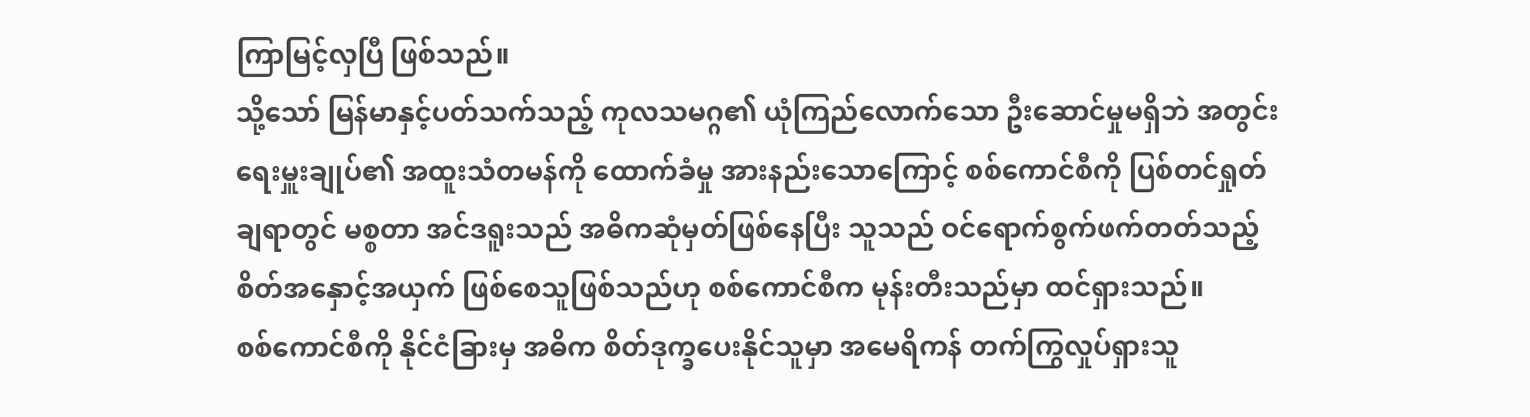ကြာမြင့်လှပြီ ဖြစ်သည်။
သို့သော် မြန်မာနှင့်ပတ်သက်သည့် ကုလသမဂ္ဂ၏ ယုံကြည်လောက်သော ဦးဆောင်မှုမရှိဘဲ အတွင်းရေးမှူးချုပ်၏ အထူးသံတမန်ကို ထောက်ခံမှု အားနည်းသောကြောင့် စစ်ကောင်စီကို ပြစ်တင်ရှုတ်ချရာတွင် မစ္စတာ အင်ဒရူးသည် အဓိကဆုံမှတ်ဖြစ်နေပြီး သူသည် ဝင်ရောက်စွက်ဖက်တတ်သည့် စိတ်အနှောင့်အယှက် ဖြစ်စေသူဖြစ်သည်ဟု စစ်ကောင်စီက မုန်းတီးသည်မှာ ထင်ရှားသည်။
စစ်ကောင်စီကို နိုင်ငံခြားမှ အဓိက စိတ်ဒုက္ခပေးနိုင်သူမှာ အမေရိကန် တက်ကြွလှုပ်ရှားသူ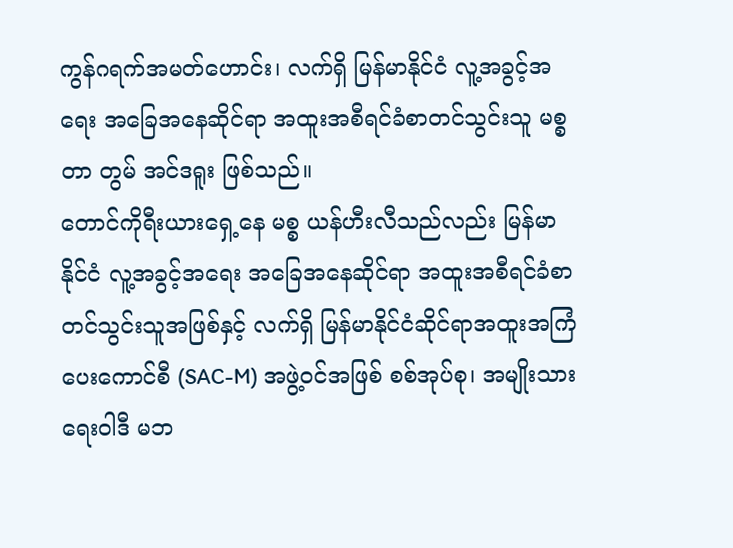ကွန်ဂရက်အမတ်ဟောင်း၊ လက်ရှိ မြန်မာနိုင်ငံ လူ့အခွင့်အရေး အခြေအနေဆိုင်ရာ အထူးအစီရင်ခံစာတင်သွင်းသူ မစ္စတာ တွမ် အင်ဒရူး ဖြစ်သည်။
တောင်ကိုရီးယားရှေ့နေ မစ္စ ယန်ဟီးလီသည်လည်း မြန်မာနိုင်ငံ လူ့အခွင့်အရေး အခြေအနေဆိုင်ရာ အထူးအစီရင်ခံစာ တင်သွင်းသူအဖြစ်နှင့် လက်ရှိ မြန်မာနိုင်ငံဆိုင်ရာအထူးအကြံပေးကောင်စီ (SAC-M) အဖွဲ့ဝင်အဖြစ် စစ်အုပ်စု၊ အမျိုးသားရေးဝါဒီ မဘ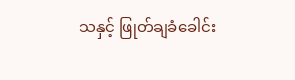သနှင့် ဖြုတ်ချခံခေါင်း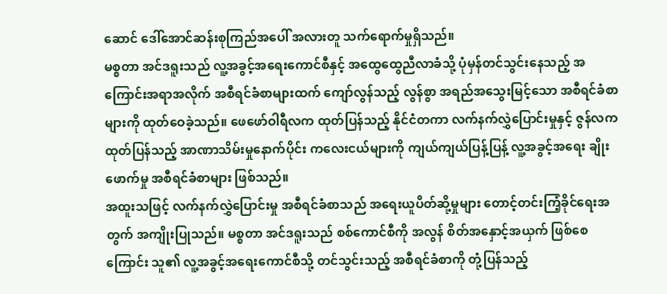ဆောင် ဒေါ်အောင်ဆန်းစုကြည်အပေါ် အလားတူ သက်ရောက်မှုရှိသည်။
မစ္စတာ အင်ဒရူးသည် လူ့အခွင့်အရေးကောင်စီနှင့် အထွေထွေညီလာခံသို့ ပုံမှန်တင်သွင်းနေသည့် အကြောင်းအရာအလိုက် အစီရင်ခံစာများထက် ကျော်လွန်သည့် လွန်စွာ အရည်အသွေးမြင့်သော အစီရင်ခံစာများကို ထုတ်ဝေခဲ့သည်။ ဖေဖော်ဝါရီလက ထုတ်ပြန်သည့် နိုင်ငံတကာ လက်နက်လွှဲပြောင်းမှုနှင့် ဇွန်လက ထုတ်ပြန်သည့် အာဏာသိမ်းမှုနောက်ပိုင်း ကလေးငယ်များကို ကျယ်ကျယ်ပြန့်ပြန့် လူ့အခွင့်အရေး ချိုးဖောက်မှု အစီရင်ခံစာများ ဖြစ်သည်။
အထူးသဖြင့် လက်နက်လွှဲပြောင်းမှု အစီရင်ခံစာသည် အရေးယူပိတ်ဆို့မှုများ တောင့်တင်းကြံ့ခိုင်ရေးအတွက် အကျိုးပြုသည်။ မစ္စတာ အင်ဒရူးသည် စစ်ကောင်စီကို အလွန် စိတ်အနှောင့်အယှက် ဖြစ်စေကြောင်း သူ၏ လူ့အခွင့်အရေးကောင်စီသို့ တင်သွင်းသည့် အစီရင်ခံစာကို တုံ့ပြန်သည့်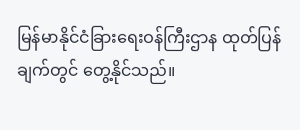မြန်မာနိုင်ငံခြားရေးဝန်ကြီးဌာန ထုတ်ပြန်ချက်တွင် တွေ့နိုင်သည်။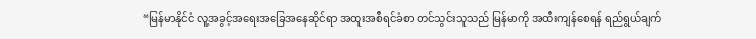“မြန်မာနိုင်ငံ လူ့အခွင့်အရေးအခြေအနေဆိုင်ရာ အထူးအစီရင်ခံစာ တင်သွင်းသူသည် မြန်မာကို အထီးကျန်စေရန် ရည်ရွယ်ချက်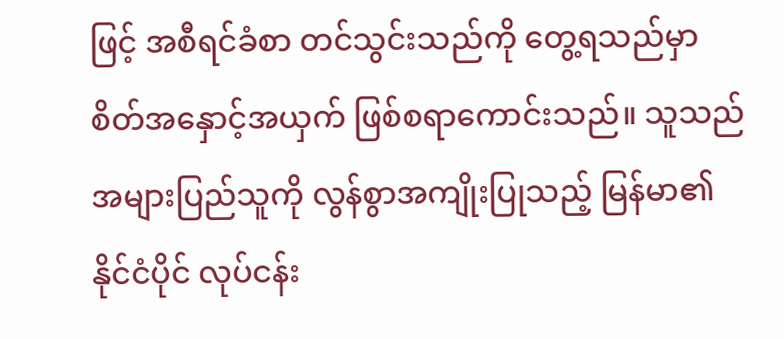ဖြင့် အစီရင်ခံစာ တင်သွင်းသည်ကို တွေ့ရသည်မှာ စိတ်အနှောင့်အယှက် ဖြစ်စရာကောင်းသည်။ သူသည် အများပြည်သူကို လွန်စွာအကျိုးပြုသည့် မြန်မာ၏ နိုင်ငံပိုင် လုပ်ငန်း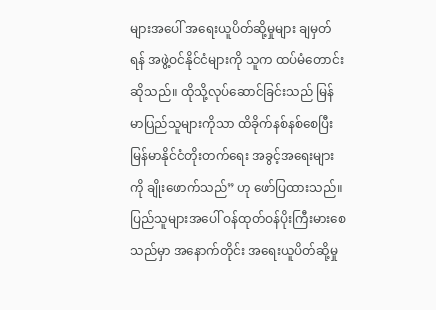များအပေါ် အရေးယူပိတ်ဆို့မှုများ ချမှတ်ရန် အဖွဲ့ဝင်နိုင်ငံများကို သူက ထပ်မံတောင်းဆိုသည်။ ထိုသို့လုပ်ဆောင်ခြင်းသည် မြန်မာပြည်သူများကိုသာ ထိခိုက်နစ်နစ်စေပြီး မြန်မာနိုင်ငံတိုးတက်ရေး အခွင့်အရေးများကို ချိုးဖောက်သည်” ဟု ဖော်ပြထားသည်။
ပြည်သူများအပေါ် ဝန်ထုတ်ဝန်ပိုးကြီးမားစေသည်မှာ အနောက်တိုင်း အရေးယူပိတ်ဆို့မှု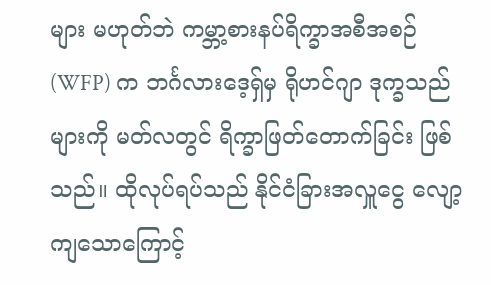များ မဟုတ်ဘဲ ကမ္ဘာ့စားနပ်ရိက္ခာအစီအစဉ် (WFP) က ဘင်္ဂလားဒေ့ရှ်မှ ရိုဟင်ဂျာ ဒုက္ခသည်များကို မတ်လတွင် ရိက္ခာဖြတ်တောက်ခြင်း ဖြစ်သည်။ ထိုလုပ်ရပ်သည် နိုင်ငံခြားအလှူငွေ လျော့ကျသောကြောင့်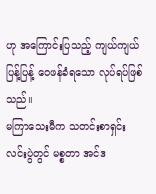ဟု အကြောင်းပြသည့် ကျယ်ကျယ်ပြန့်ပြန့် ဝေဖန်ခံရသော လုပ်ရပ်ဖြစ်သည်။
မကြာသေးမီက သတင်းစာရှင်းလင်းပွဲတွင် မစ္စတာ အင်ဒ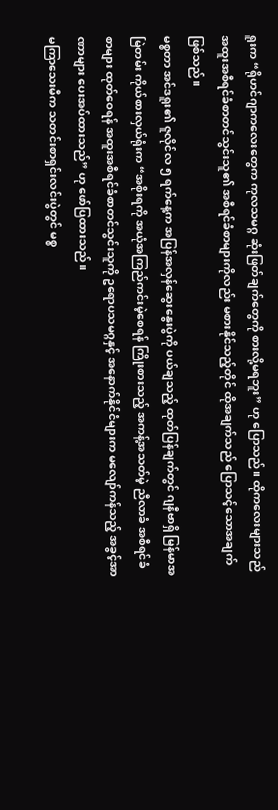ရူးက “ရိုဟင်ဂျာကလေးတွေက ကုလသမဂ္ဂ ဆုံးဖြတ်ချက်တွေကို စားလို့မရဘူး” ဟု ပြောသည်။ ထိုကလေးများသည် အထူးအစီရင်ခံစာတင်သွင်းသူ၏ အစီရင်ခံစာများကိုလည်း မစားနိုင်သည့်တိုင် ထိုအချက်သည် ပြောသင့်သောအချက် ဖြစ်သည်။
မစ္စတာ အင်ဒရူး၏ ဇူလိုင်လ ၅ ရက်နေ့က အပြန်အလှန်ဆွေးနွေးပွဲကို ပယ်ချသည့် ထုတ်ပြန်ချက်တွင် ဂျနီဗာရှိ မြန်မာအမြဲတမ်း ကိုယ်စားလှယ်ရုံးက “အစိုးရကို အယုံအကြည်ကင်းမဲ့စေရန် ကြိုးစားသည့် အကန့်အသတ်မဲ့ ညီလာခံ အစီရင်ခံစာများ ထုတ်ဝေရန် အထူးအစီရင်ခံစာတင်သွင်းသူကို ဥရောပသမဂ္ဂနှင့် အနောက်နိုင်ငံများက မလျော်ကန်သည့် အခွင့်အာဏာများ ပေးအပ်ထားသည်” ဟု ဖော်ပြထားသည်။
မကြာသေးမီက သတင်းစာရှင်းလင်းပွဲတွင် မစ္စ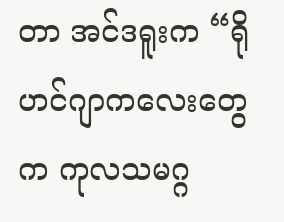တာ အင်ဒရူးက “ရိုဟင်ဂျာကလေးတွေက ကုလသမဂ္ဂ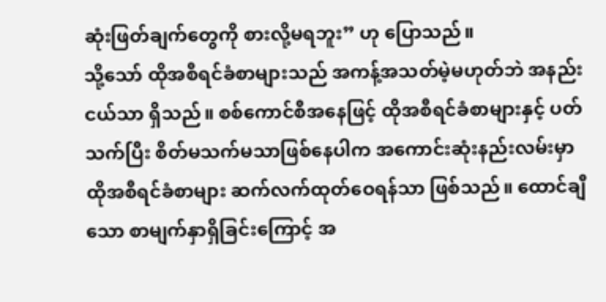ဆုံးဖြတ်ချက်တွေကို စားလို့မရဘူး” ဟု ပြောသည်။
သို့သော် ထိုအစီရင်ခံစာများသည် အကန့်အသတ်မဲ့မဟုတ်ဘဲ အနည်းငယ်သာ ရှိသည်။ စစ်ကောင်စီအနေဖြင့် ထိုအစီရင်ခံစာများနှင့် ပတ်သက်ပြီး စိတ်မသက်မသာဖြစ်နေပါက အကောင်းဆုံးနည်းလမ်းမှာ ထိုအစီရင်ခံစာများ ဆက်လက်ထုတ်ဝေရန်သာ ဖြစ်သည်။ ထောင်ချီသော စာမျက်နှာရှိခြင်းကြောင့် အ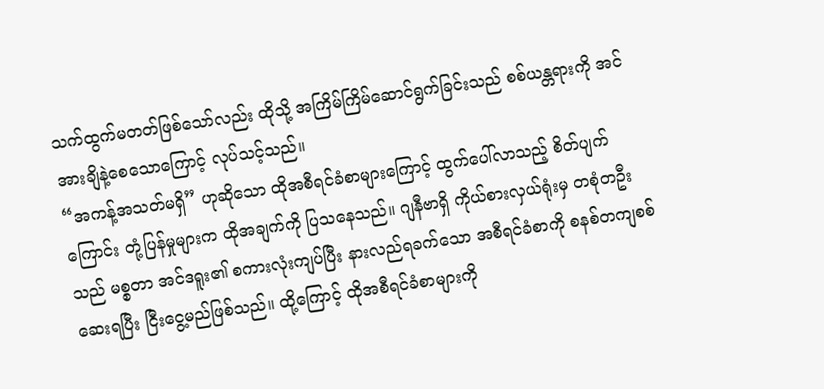သက်ထွက်မတတ်ဖြစ်သော်လည်း ထိုသို့ အကြိမ်ကြိမ်ဆောင်ရွက်ခြင်းသည် စစ်ယန္တရားကို အင်အားချိနဲ့စေသောကြောင့် လုပ်သင့်သည်။
“အကန့်အသတ်မရှိ” ဟုဆိုသော ထိုအစီရင်ခံစာများကြောင့် ထွက်ပေါ်လာသည့် စိတ်ပျက်ကြောင်း တုံ့ပြန်မှုများက ထိုအချက်ကို ပြသနေသည်။ ဂျနီဗာရှိ ကိုယ်စားလှယ်ရုံးမှ တစုံတဦးသည် မစ္စတာ အင်ဒရူး၏ စကားလုံးကျပ်ပြီး နားလည်ရခက်သော အစီရင်ခံစာကို စနစ်တကျစစ်ဆေးရပြီး ငြီးငွေ့မည်ဖြစ်သည်။ ထို့ကြောင့် ထိုအစီရင်ခံစာများကို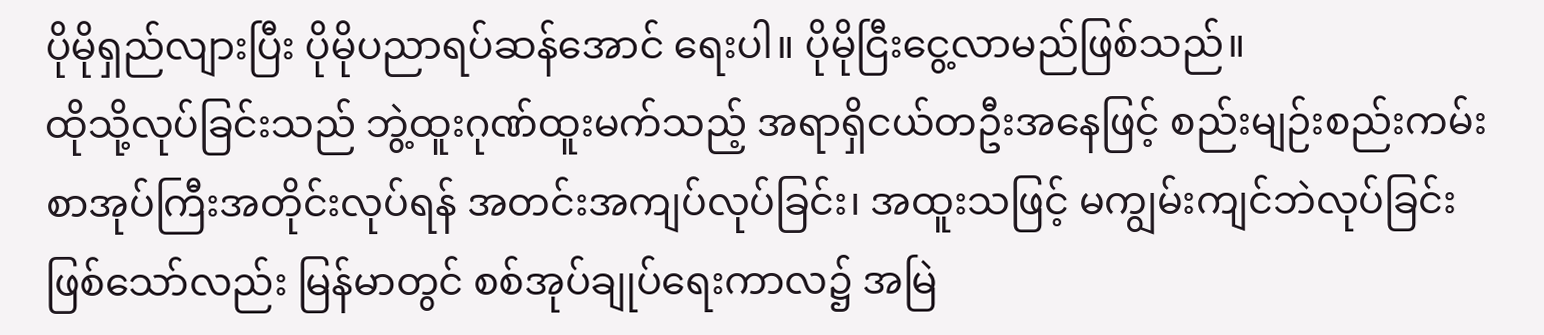ပိုမိုရှည်လျားပြီး ပိုမိုပညာရပ်ဆန်အောင် ရေးပါ။ ပိုမိုငြီးငွေ့လာမည်ဖြစ်သည်။
ထိုသို့လုပ်ခြင်းသည် ဘွဲ့ထူးဂုဏ်ထူးမက်သည့် အရာရှိငယ်တဦးအနေဖြင့် စည်းမျဉ်းစည်းကမ်း စာအုပ်ကြီးအတိုင်းလုပ်ရန် အတင်းအကျပ်လုပ်ခြင်း၊ အထူးသဖြင့် မကျွမ်းကျင်ဘဲလုပ်ခြင်း ဖြစ်သော်လည်း မြန်မာတွင် စစ်အုပ်ချုပ်ရေးကာလ၌ အမြဲ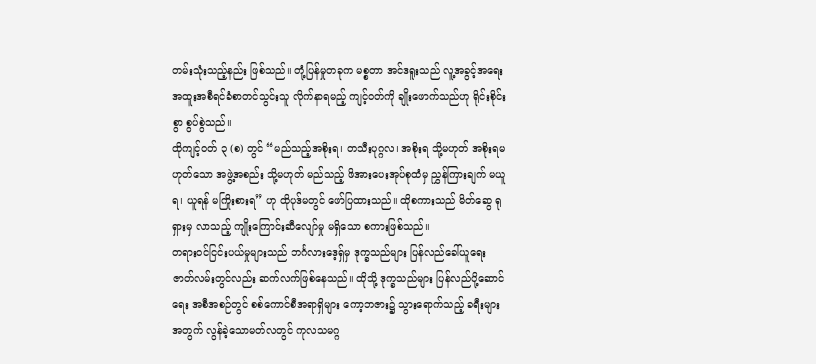တမ်းသုံးသည့်နည်း ဖြစ်သည်။ တုံ့ပြန်မှုတခုက မစ္စတာ အင်ဒရူးသည် လူ့အခွင့်အရေး အထူးအစီရင်ခံစာတင်သွင်းသူ လိုက်နာရမည့် ကျင့်ဝတ်ကို ချိုးဖောက်သည်ဟု ရိုင်းစိုင်းစွာ စွပ်စွဲသည်။
ထိုကျင့်ဝတ် ၃ (စ) တွင် “မည်သည့်အစိုးရ၊ တသီးပုဂ္ဂလ၊ အစိုးရ သို့မဟုတ် အစိုးရမဟုတ်သော အဖွဲ့အစည်း သို့မဟုတ် မည်သည့် ဖိအားပေးအုပ်စုထံမှ ညွှန်ကြားချက် မယူရ၊ ယူရန် မကြိုးစားရ” ဟု ထိုပုဒ်မတွင် ဖော်ပြထားသည်။ ထိုစကားသည် မိတ်ဆွေ ရုရှားမှ လာသည့် ကျိုးကြောင်းဆီလျော်မှု မရှိသော စကားဖြစ်သည်။
တရားဝင်ငြင်းပယ်မှုများသည် ဘင်္ဂလားဒေ့ရှ်မှ ဒုက္ခသည်များ ပြန်လည်ခေါ်ယူရေး ဇာတ်လမ်းတွင်လည်း ဆက်လက်ဖြစ်နေသည်။ ထိုသို့ ဒုက္ခသည်များ ပြန်လည်ပို့ဆောင်ရေး အစီအစဉ်တွင် စစ်ကောင်စီအရာရှိများ ကော့ဘဇား၌ သွားရောက်သည့် ခရီးများအတွက် လွန်ခဲ့သောမတ်လတွင် ကုလသမဂ္ဂ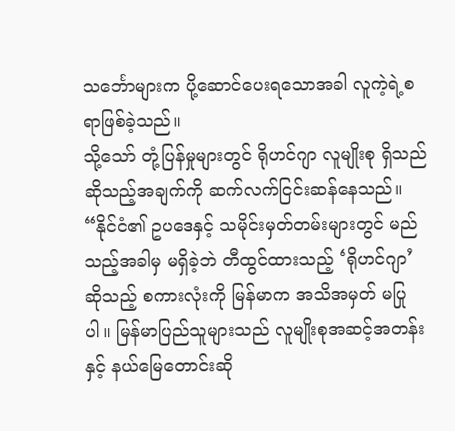သင်္ဘောများက ပို့ဆောင်ပေးရသောအခါ လူကဲ့ရဲ့စရာဖြစ်ခဲ့သည်။
သို့သော် တုံ့ပြန်မှုများတွင် ရိုဟင်ဂျာ လူမျိုးစု ရှိသည်ဆိုသည့်အချက်ကို ဆက်လက်ငြင်းဆန်နေသည်။ “နိုင်ငံ၏ ဥပဒေနှင့် သမိုင်းမှတ်တမ်းများတွင် မည်သည့်အခါမှ မရှိခဲ့ဘဲ တီထွင်ထားသည့် ‘ရိုဟင်ဂျာ’ ဆိုသည့် စကားလုံးကို မြန်မာက အသိအမှတ် မပြုပါ။ မြန်မာပြည်သူများသည် လူမျိုးစုအဆင့်အတန်းနှင့် နယ်မြေတောင်းဆို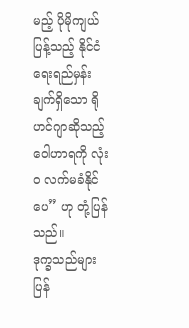မည့် ပိုမိုကျယ်ပြန့်သည့် နိုင်ငံရေးရည်မှန်းချက်ရှိသော ရိုဟင်ဂျာဆိုသည့် ဝေါဟာရကို လုံးဝ လက်မခံနိုင်ပေ” ဟု တုံ့ပြန်သည်။
ဒုက္ခသည်များ ပြန်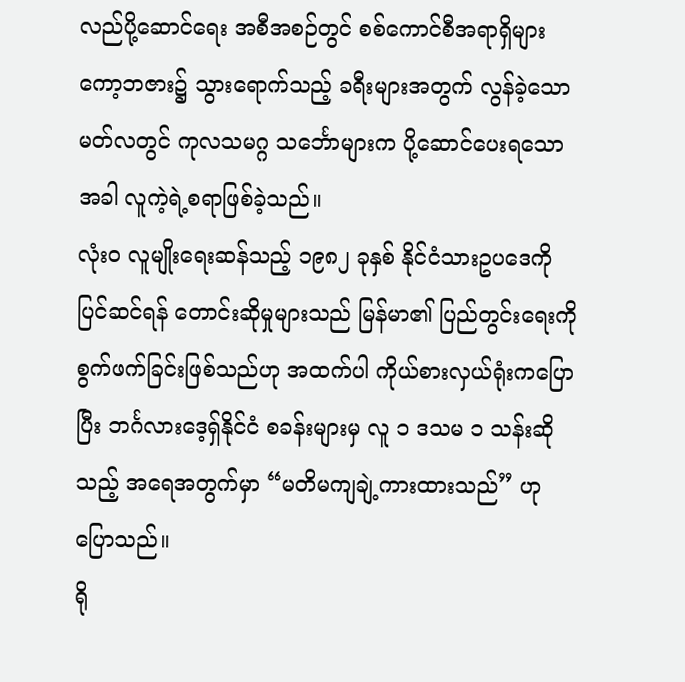လည်ပို့ဆောင်ရေး အစီအစဉ်တွင် စစ်ကောင်စီအရာရှိများ ကော့ဘဇား၌ သွားရောက်သည့် ခရီးများအတွက် လွန်ခဲ့သောမတ်လတွင် ကုလသမဂ္ဂ သင်္ဘောများက ပို့ဆောင်ပေးရသောအခါ လူကဲ့ရဲ့စရာဖြစ်ခဲ့သည်။
လုံးဝ လူမျိုးရေးဆန်သည့် ၁၉၈၂ ခုနှစ် နိုင်ငံသားဥပဒေကို ပြင်ဆင်ရန် တောင်းဆိုမှုများသည် မြန်မာ၏ ပြည်တွင်းရေးကို စွက်ဖက်ခြင်းဖြစ်သည်ဟု အထက်ပါ ကိုယ်စားလှယ်ရုံးကပြောပြီး ဘင်္ဂလားဒေ့ရှ်နိုင်ငံ စခန်းများမှ လူ ၁ ဒသမ ၁ သန်းဆိုသည့် အရေအတွက်မှာ “မတိမကျချဲ့ကားထားသည်” ဟု ပြောသည်။
ရို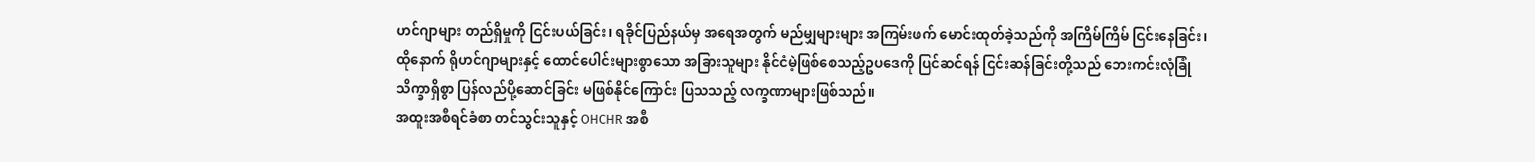ဟင်ဂျာများ တည်ရှိမှုကို ငြင်းပယ်ခြင်း၊ ရခိုင်ပြည်နယ်မှ အရေအတွက် မည်မျှများများ အကြမ်းဖက် မောင်းထုတ်ခဲ့သည်ကို အကြိမ်ကြိမ် ငြင်းနေခြင်း၊ ထိုနောက် ရိုဟင်ဂျာများနှင့် ထောင်ပေါင်းများစွာသော အခြားသူများ နိုင်ငံမဲ့ဖြစ်စေသည့်ဥပဒေကို ပြင်ဆင်ရန် ငြင်းဆန်ခြင်းတို့သည် ဘေးကင်းလုံခြုံ သိက္ခာရှိစွာ ပြန်လည်ပို့ဆောင်ခြင်း မဖြစ်နိုင်ကြောင်း ပြသသည့် လက္ခဏာများဖြစ်သည်။
အထူးအစီရင်ခံစာ တင်သွင်းသူနှင့် OHCHR အစီ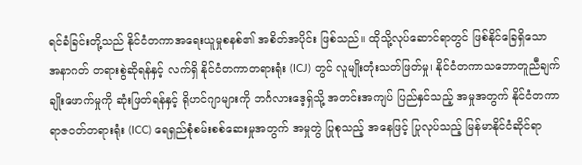ရင်ခံခြင်းတို့သည် နိုင်ငံတကာအရေးယူမှုစနစ်၏ အစိတ်အပိုင်း ဖြစ်သည်။ ထိုသို့လုပ်ဆောင်ရာတွင် ဖြစ်နိုင်ခြေရှိသော အနာဂတ် တရားစွဲဆိုရန်နှင့် လက်ရှိ နိုင်ငံတကာတရားရုံး (ICJ) တွင် လူမျိုးတုံးသတ်ဖြတ်မှု၊ နိုင်ငံတကာသဘောတူညီချက် ချိုးဖောက်မှုကို ဆုံးဖြတ်ရန်နှင့် ရိုဟင်ဂျာများကို ဘင်္ဂလားဒေ့ရှ်သို့ အတင်းအကျပ် ပြည်နှင်သည့် အမှုအတွက် နိုင်ငံတကာ ရာဇဝတ်တရားရုံး (ICC) ရေရှည်စုံစမ်းစစ်ဆေးမှုအတွက် အမှုတွဲ ပြုစုသည့် အနေဖြင့် ပြုလုပ်သည့် မြန်မာနိုင်ငံဆိုင်ရာ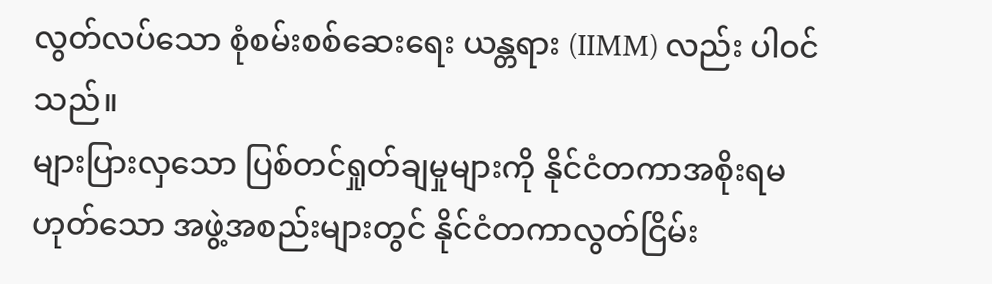လွတ်လပ်သော စုံစမ်းစစ်ဆေးရေး ယန္တရား (IIMM) လည်း ပါဝင်သည်။
များပြားလှသော ပြစ်တင်ရှုတ်ချမှုများကို နိုင်ငံတကာအစိုးရမဟုတ်သော အဖွဲ့အစည်းများတွင် နိုင်ငံတကာလွတ်ငြိမ်း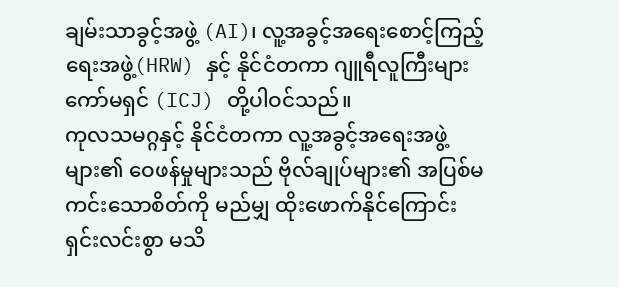ချမ်းသာခွင့်အဖွဲ့ (AI)၊ လူ့အခွင့်အရေးစောင့်ကြည့်ရေးအဖွဲ့(HRW) နှင့် နိုင်ငံတကာ ဂျူရီလူကြီးများကော်မရှင် (ICJ) တို့ပါဝင်သည်။
ကုလသမဂ္ဂနှင့် နိုင်ငံတကာ လူ့အခွင့်အရေးအဖွဲ့များ၏ ဝေဖန်မှုများသည် ဗိုလ်ချုပ်များ၏ အပြစ်မကင်းသောစိတ်ကို မည်မျှ ထိုးဖောက်နိုင်ကြောင်း ရှင်းလင်းစွာ မသိ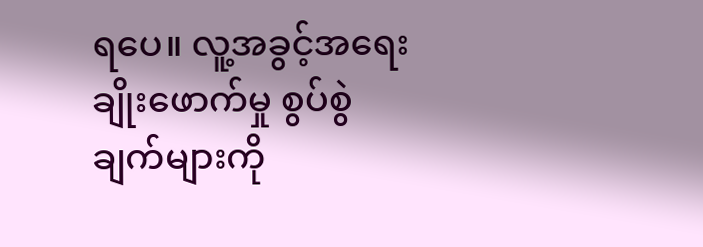ရပေ။ လူ့အခွင့်အရေး ချိုးဖောက်မှု စွပ်စွဲချက်များကို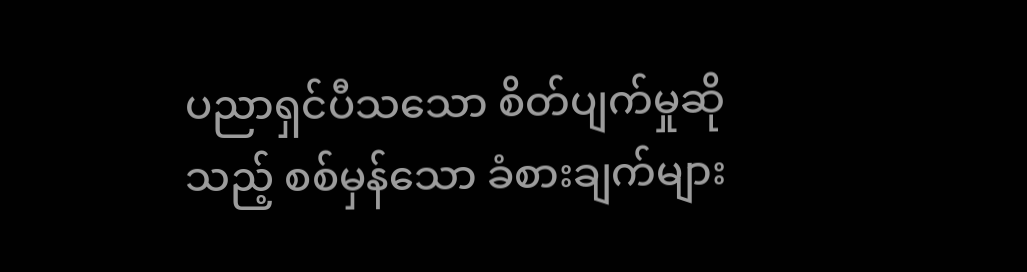ပညာရှင်ပီသသော စိတ်ပျက်မှုဆိုသည့် စစ်မှန်သော ခံစားချက်များ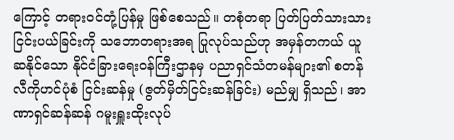ကြောင့် တရားဝင်တုံ့ပြန်မှု ဖြစ်စေသည်။ တစုံတရာ ပြတ်ပြတ်သားသား ငြင်းပယ်ခြင်းကို သဘောတရားအရ ပြုလုပ်သည်ဟု အမှန်တကယ် ယူဆနိုင်သော နိုင်ငံခြားရေးဝန်ကြီးဌာနမှ ပညာရှင်သံတမန်များ၏ စတန်လီကိုဟင်ပုံစံ ငြင်းဆန်မှု (ဇွတ်မှိတ်ငြင်းဆန်ခြင်း) မည်မျှ ရှိသည်၊ အာဏာရှင်ဆန်ဆန် ဂမူးရှူးထိုးလုပ်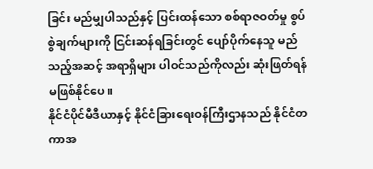ခြင်း မည်မျှပါသည်နှင့် ပြင်းထန်သော စစ်ရာဇဝတ်မှု စွပ်စွဲချက်များကို ငြင်းဆန်ရခြင်းတွင် ပျော်ပိုက်နေသူ မည်သည့်အဆင့် အရာရှိများ ပါဝင်သည်ကိုလည်း ဆုံးဖြတ်ရန် မဖြစ်နိုင်ပေ။
နိုင်ငံပိုင်မီဒီယာနှင့် နိုင်ငံခြားရေးဝန်ကြီးဌာနသည် နိုင်ငံတကာအ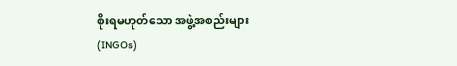စိုးရမဟုတ်သော အဖွဲ့အစည်းများ (INGOs)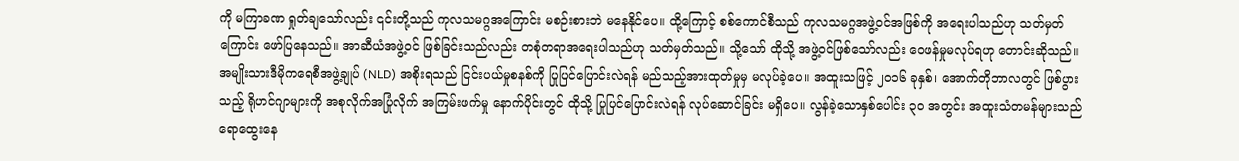ကို မကြာခဏ ရှုတ်ချသော်လည်း ၎င်းတို့သည် ကုလသမဂ္ဂအကြောင်း မစဉ်းစားဘဲ မနေနိုင်ပေ။ ထို့ကြောင့် စစ်ကောင်စီသည် ကုလသမဂ္ဂအဖွဲ့ဝင်အဖြစ်ကို အရေးပါသည်ဟု သတ်မှတ်ကြောင်း ဖော်ပြနေသည်။ အာဆီယံအဖွဲ့ဝင် ဖြစ်ခြင်းသည်လည်း တစုံတရာအရေးပါသည်ဟု သတ်မှတ်သည်။ သို့သော် ထိုသို့ အဖွဲ့ဝင်ဖြစ်သော်လည်း ဝေဖန်မှုမလုပ်ရဟု တောင်းဆိုသည်။
အမျိုးသားဒီမိုကရေစီအဖွဲ့ချုပ် (NLD) အစိုးရသည် ငြင်းပယ်မှုစနစ်ကို ပြုပြင်ပြောင်းလဲရန် မည်သည့်အားထုတ်မှုမှ မလုပ်ခဲ့ပေ။ အထူးသဖြင့် ၂၀၁၆ ခုနှစ်၊ အောက်တိုဘာလတွင် ဖြစ်ပွားသည့် ရိုဟင်ဂျာများကို အစုလိုက်အပြုံလိုက် အကြမ်းဖက်မှု နောက်ပိုင်းတွင် ထိုသို့ ပြုပြင်ပြောင်းလဲရန် လုပ်ဆောင်ခြင်း မရှိပေ။ လွန်ခဲ့သောနှစ်ပေါင်း ၃၀ အတွင်း အထူးသံတမန်များသည် ရောထွေးနေ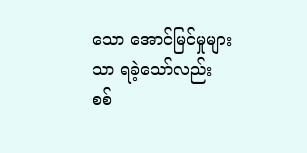သော အောင်မြင်မှုများသာ ရခဲ့သော်လည်း စစ်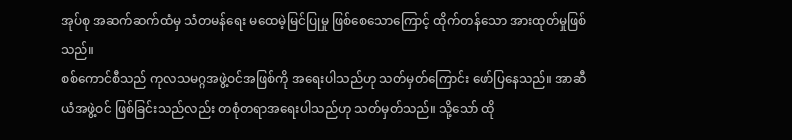အုပ်စု အဆက်ဆက်ထံမှ သံတမန်ရေး မထေမဲ့မြင်ပြုမှု ဖြစ်စေသောကြောင့် ထိုက်တန်သော အားထုတ်မှုဖြစ်သည်။
စစ်ကောင်စီသည် ကုလသမဂ္ဂအဖွဲ့ဝင်အဖြစ်ကို အရေးပါသည်ဟု သတ်မှတ်ကြောင်း ဖော်ပြနေသည်။ အာဆီယံအဖွဲ့ဝင် ဖြစ်ခြင်းသည်လည်း တစုံတရာအရေးပါသည်ဟု သတ်မှတ်သည်။ သို့သော် ထို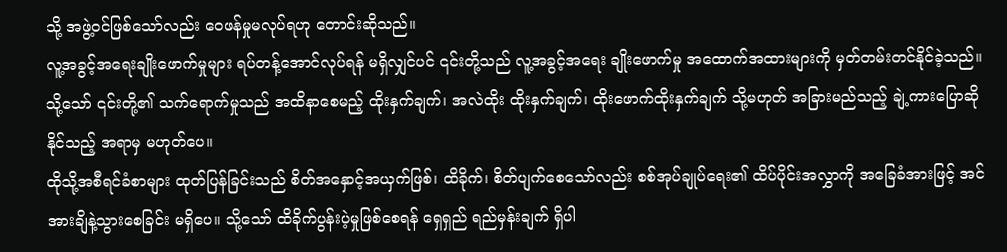သို့ အဖွဲ့ဝင်ဖြစ်သော်လည်း ဝေဖန်မှုမလုပ်ရဟု တောင်းဆိုသည်။
လူ့အခွင့်အရေးချိုးဖောက်မှုများ ရပ်တန့်အောင်လုပ်ရန် မရှိလျှင်ပင် ၎င်းတို့သည် လူ့အခွင့်အရေး ချိုးဖောက်မှု အထောက်အထားများကို မှတ်တမ်းတင်နိုင်ခဲ့သည်။ သို့သော် ၎င်းတို့၏ သက်ရောက်မှုသည် အထိနာစေမည့် ထိုးနှက်ချက်၊ အလဲထိုး ထိုးနှက်ချက်၊ ထိုးဖောက်ထိုးနှက်ချက် သို့မဟုတ် အခြားမည်သည့် ချဲ့ကားပြောဆိုနိုင်သည့် အရာမှ မဟုတ်ပေ။
ထိုသို့အစီရင်ခံစာများ ထုတ်ပြန်ခြင်းသည် စိတ်အနှောင့်အယှက်ဖြစ်၊ ထိခိုက်၊ စိတ်ပျက်စေသော်လည်း စစ်အုပ်ချုပ်ရေး၏ ထိပ်ပိုင်းအလွှာကို အခြေခံအားဖြင့် အင်အားချိနဲ့သွားစေခြင်း မရှိပေ။ သို့သော် ထိခိုက်ပွန်းပဲ့မှုဖြစ်စေရန် ရှေရှည် ရည်မှန်းချက် ရှိပါ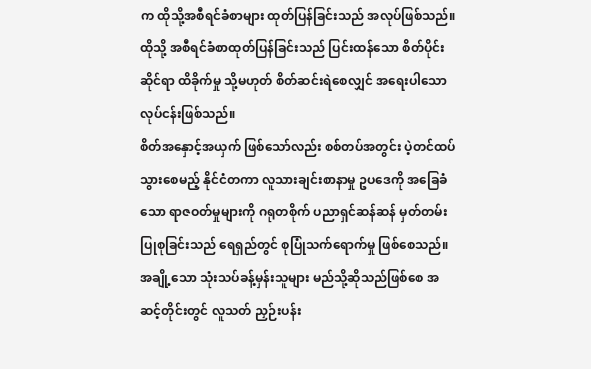က ထိုသို့အစီရင်ခံစာများ ထုတ်ပြန်ခြင်းသည် အလုပ်ဖြစ်သည်။ ထိုသို့ အစီရင်ခံစာထုတ်ပြန်ခြင်းသည် ပြင်းထန်သော စိတ်ပိုင်းဆိုင်ရာ ထိခိုက်မှု သို့မဟုတ် စိတ်ဆင်းရဲစေလျှင် အရေးပါသော လုပ်ငန်းဖြစ်သည်။
စိတ်အနှောင့်အယှက် ဖြစ်သော်လည်း စစ်တပ်အတွင်း ပဲ့တင်ထပ်သွားစေမည့် နိုင်ငံတကာ လူသားချင်းစာနာမှု ဥပဒေကို အခြေခံသော ရာဇဝတ်မှုများကို ဂရုတစိုက် ပညာရှင်ဆန်ဆန် မှတ်တမ်းပြုစုခြင်းသည် ရေရှည်တွင် စုပြုံသက်ရောက်မှု ဖြစ်စေသည်။ အချို့သော သုံးသပ်ခန့်မှန်းသူများ မည်သို့ဆိုသည်ဖြစ်စေ အဆင့်တိုင်းတွင် လူသတ် ညှဉ်းပန်း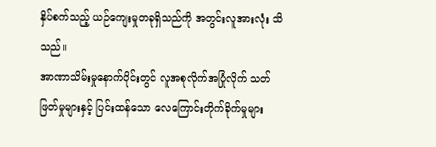နှိပ်စက်သည့် ယဉ်ကျေးမှုတခုရှိသည်ကို အတွင်းလူအားလုံး သိသည်။
အာဏာသိမ်းမှုနောက်ပိုင်းတွင် လူအစုလိုက်အပြုံလိုက် သတ်ဖြတ်မှုများနှင့် ပြင်းထန်သော လေကြောင်းတိုက်ခိုက်မှုများ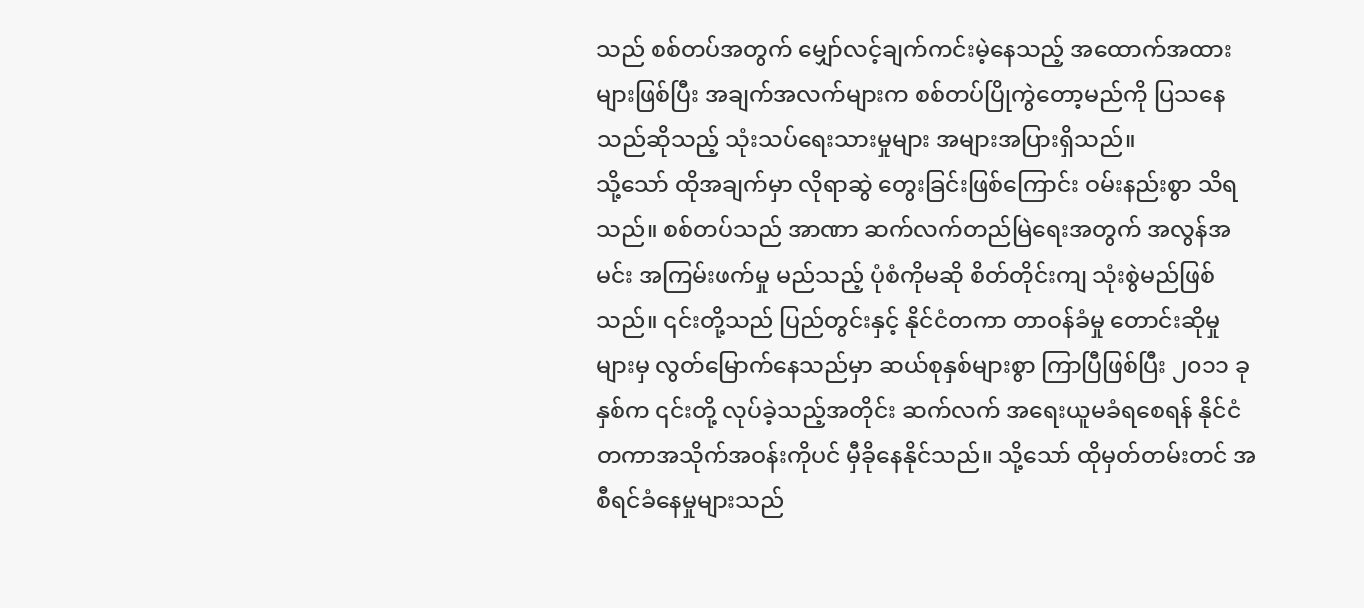သည် စစ်တပ်အတွက် မျှော်လင့်ချက်ကင်းမဲ့နေသည့် အထောက်အထားများဖြစ်ပြီး အချက်အလက်များက စစ်တပ်ပြိုကွဲတော့မည်ကို ပြသနေသည်ဆိုသည့် သုံးသပ်ရေးသားမှုများ အများအပြားရှိသည်။
သို့သော် ထိုအချက်မှာ လိုရာဆွဲ တွေးခြင်းဖြစ်ကြောင်း ဝမ်းနည်းစွာ သိရသည်။ စစ်တပ်သည် အာဏာ ဆက်လက်တည်မြဲရေးအတွက် အလွန်အမင်း အကြမ်းဖက်မှု မည်သည့် ပုံစံကိုမဆို စိတ်တိုင်းကျ သုံးစွဲမည်ဖြစ်သည်။ ၎င်းတို့သည် ပြည်တွင်းနှင့် နိုင်ငံတကာ တာဝန်ခံမှု တောင်းဆိုမှုများမှ လွတ်မြောက်နေသည်မှာ ဆယ်စုနှစ်များစွာ ကြာပြီဖြစ်ပြီး ၂၀၁၁ ခုနှစ်က ၎င်းတို့ လုပ်ခဲ့သည့်အတိုင်း ဆက်လက် အရေးယူမခံရစေရန် နိုင်ငံတကာအသိုက်အဝန်းကိုပင် မှီခိုနေနိုင်သည်။ သို့သော် ထိုမှတ်တမ်းတင် အစီရင်ခံနေမှုများသည်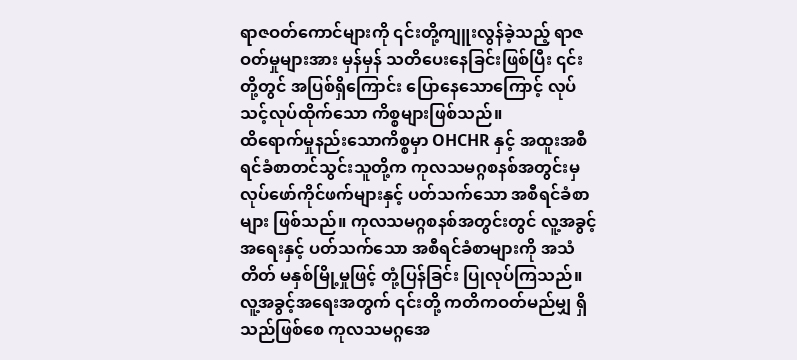ရာဇဝတ်ကောင်များကို ၎င်းတို့ကျူးလွန်ခဲ့သည့် ရာဇဝတ်မှုများအား မှန်မှန် သတိပေးနေခြင်းဖြစ်ပြီး ၎င်းတို့တွင် အပြစ်ရှိကြောင်း ပြောနေသောကြောင့် လုပ်သင့်လုပ်ထိုက်သော ကိစ္စများဖြစ်သည်။
ထိရောက်မှုနည်းသောကိစ္စမှာ OHCHR နှင့် အထူးအစီရင်ခံစာတင်သွင်းသူတို့က ကုလသမဂ္ဂစနစ်အတွင်းမှ လုပ်ဖော်ကိုင်ဖက်များနှင့် ပတ်သက်သော အစီရင်ခံစာများ ဖြစ်သည်။ ကုလသမဂ္ဂစနစ်အတွင်းတွင် လူ့အခွင့်အရေးနှင့် ပတ်သက်သော အစီရင်ခံစာများကို အသံတိတ် မနှစ်မြို့မှုဖြင့် တုံ့ပြန်ခြင်း ပြုလုပ်ကြသည်။ လူ့အခွင့်အရေးအတွက် ၎င်းတို့ ကတိကဝတ်မည်မျှ ရှိသည်ဖြစ်စေ ကုလသမဂ္ဂအေ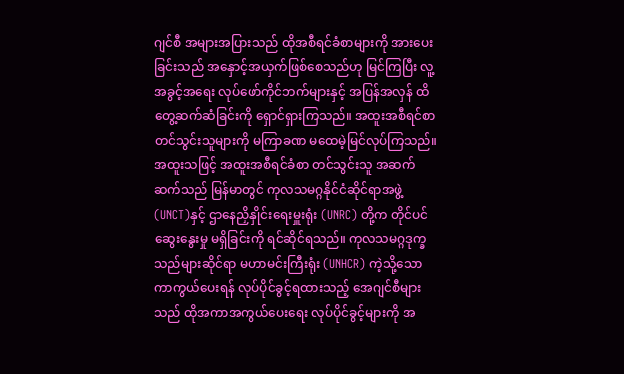ဂျင်စီ အများအပြားသည် ထိုအစီရင်ခံစာများကို အားပေးခြင်းသည် အနှောင့်အယှက်ဖြစ်စေသည်ဟု မြင်ကြပြီး လူ့အခွင့်အရေး လုပ်ဖော်ကိုင်ဘက်များနှင့် အပြန်အလှန် ထိတွေ့ဆက်ဆံခြင်းကို ရှောင်ရှားကြသည်။ အထူးအစီရင်စာတင်သွင်းသူများကို မကြာခဏ မထေမဲ့မြင်လုပ်ကြသည်။
အထူးသဖြင့် အထူးအစီရင်ခံစာ တင်သွင်းသူ အဆက်ဆက်သည် မြန်မာတွင် ကုလသမဂ္ဂနိုင်ငံဆိုင်ရာအဖွဲ့ (UNCT)နှင့် ဌာနေညှိနှိုင်းရေးမှူးရုံး (UNRC) တို့က တိုင်ပင်ဆွေးနွေးမှု မရှိခြင်းကို ရင်ဆိုင်ရသည်။ ကုလသမဂ္ဂဒုက္ခသည်များဆိုင်ရာ မဟာမင်းကြီးရုံး (UNHCR) ကဲ့သို့သော ကာကွယ်ပေးရန် လုပ်ပိုင်ခွင့်ရထားသည့် အေဂျင်စီများသည် ထိုအကာအကွယ်ပေးရေး လုပ်ပိုင်ခွင့်များကို အ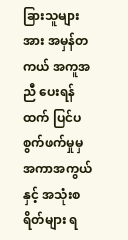ခြားသူများအား အမှန်တကယ် အကူအညီ ပေးရန်ထက် ပြင်ပစွက်ဖက်မှုမှ အကာအကွယ်နှင့် အသုံးစရိတ်များ ရ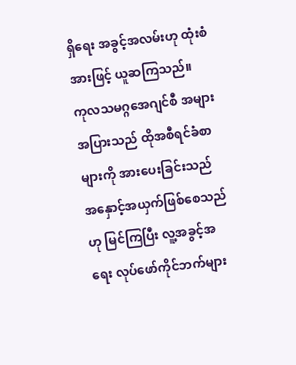ရှိရေး အခွင့်အလမ်းဟု ထုံးစံအားဖြင့် ယူဆကြသည်။
ကုလသမဂ္ဂအေဂျင်စီ အများအပြားသည် ထိုအစီရင်ခံစာများကို အားပေးခြင်းသည် အနှောင့်အယှက်ဖြစ်စေသည်ဟု မြင်ကြပြီး လူ့အခွင့်အရေး လုပ်ဖော်ကိုင်ဘက်များ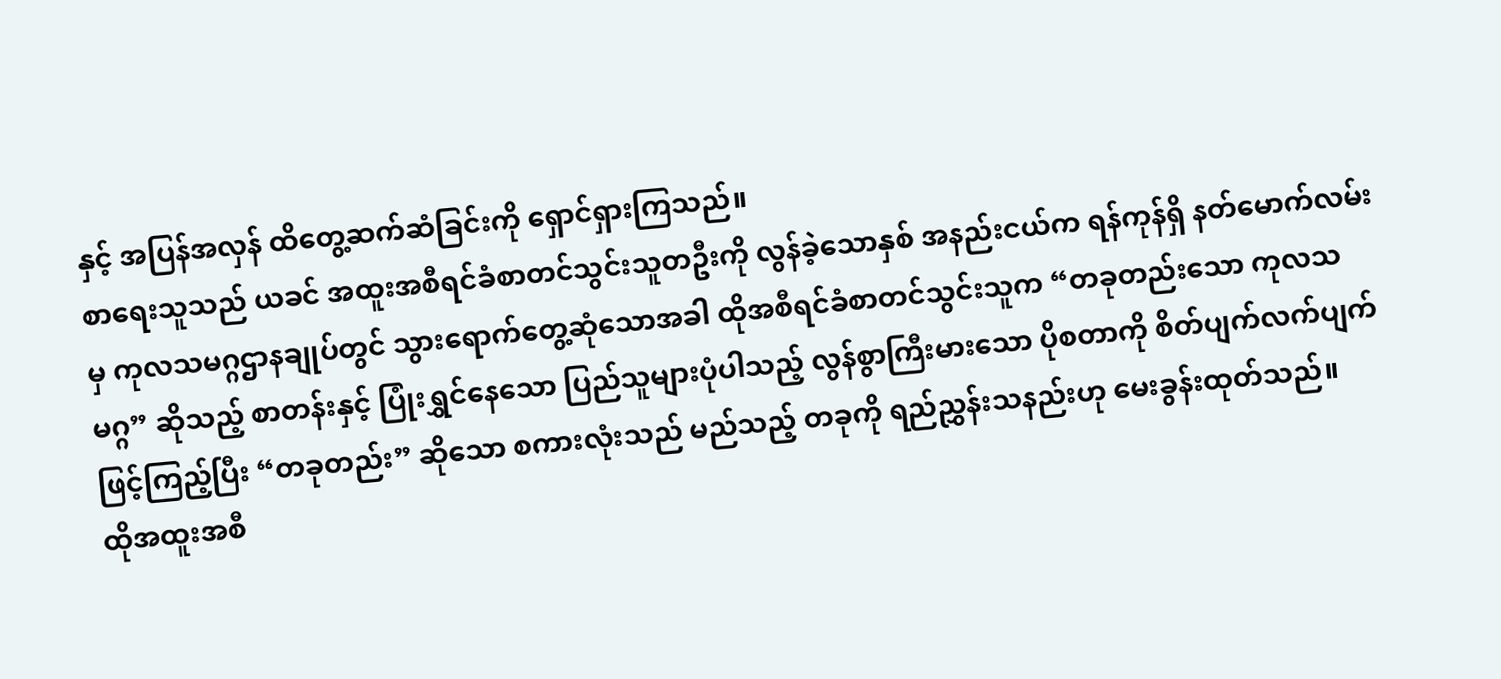နှင့် အပြန်အလှန် ထိတွေ့ဆက်ဆံခြင်းကို ရှောင်ရှားကြသည်။
စာရေးသူသည် ယခင် အထူးအစီရင်ခံစာတင်သွင်းသူတဦးကို လွန်ခဲ့သောနှစ် အနည်းငယ်က ရန်ကုန်ရှိ နတ်မောက်လမ်းမှ ကုလသမဂ္ဂဌာနချုပ်တွင် သွားရောက်တွေ့ဆုံသောအခါ ထိုအစီရင်ခံစာတင်သွင်းသူက “တခုတည်းသော ကုလသမဂ္ဂ” ဆိုသည့် စာတန်းနှင့် ပြုံးရွှင်နေသော ပြည်သူများပုံပါသည့် လွန်စွာကြီးမားသော ပိုစတာကို စိတ်ပျက်လက်ပျက်ဖြင့်ကြည့်ပြီး “တခုတည်း” ဆိုသော စကားလုံးသည် မည်သည့် တခုကို ရည်ညွှန်းသနည်းဟု မေးခွန်းထုတ်သည်။
ထိုအထူးအစီ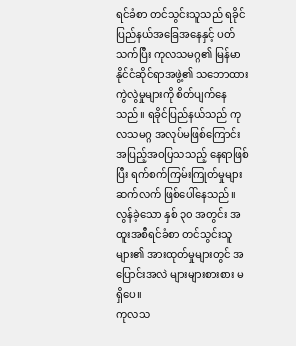ရင်ခံစာ တင်သွင်းသူသည် ရခိုင်ပြည်နယ်အခြေအနေနှင့် ပတ်သက်ပြီး ကုလသမဂ္ဂ၏ မြန်မာနိုင်ငံဆိုင်ရာအဖွဲ့၏ သဘောထားကွဲလွဲမှုများကို စိတ်ပျက်နေသည်။ ရခိုင်ပြည်နယ်သည် ကုလသမဂ္ဂ အလုပ်မဖြစ်ကြောင်း အပြည့်အဝပြသသည့် နေရာဖြစ်ပြီး ရက်စက်ကြမ်းကြုတ်မှုများ ဆက်လက် ဖြစ်ပေါ်နေသည်။ လွန်ခဲ့သော နှစ် ၃၀ အတွင်း အထူးအစီရင်ခံစာ တင်သွင်းသူများ၏ အားထုတ်မှုများတွင် အပြောင်းအလဲ များများစားစား မရှိပေ။
ကုလသ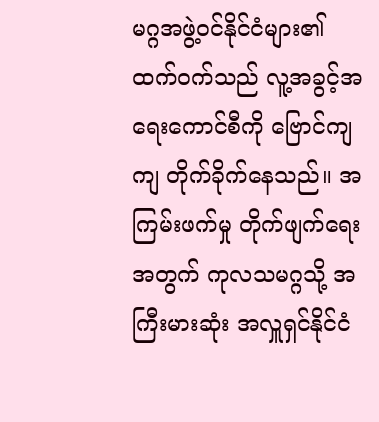မဂ္ဂအဖွဲ့ဝင်နိုင်ငံများ၏ ထက်ဝက်သည် လူ့အခွင့်အရေးကောင်စီကို ဗြောင်ကျကျ တိုက်ခိုက်နေသည်။ အကြမ်းဖက်မှု တိုက်ဖျက်ရေးအတွက် ကုလသမဂ္ဂသို့ အကြီးမားဆုံး အလှူရှင်နိုင်ငံ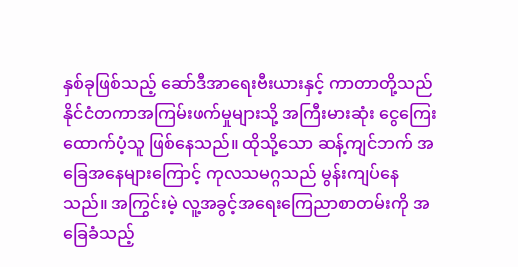နှစ်ခုဖြစ်သည့် ဆော်ဒီအာရေးဗီးယားနှင့် ကာတာတို့သည် နိုင်ငံတကာအကြမ်းဖက်မှုများသို့ အကြီးမားဆုံး ငွေကြေးထောက်ပံ့သူ ဖြစ်နေသည်။ ထိုသို့သော ဆန့်ကျင်ဘက် အခြေအနေများကြောင့် ကုလသမဂ္ဂသည် မွန်းကျပ်နေသည်။ အကြွင်းမဲ့ လူ့အခွင့်အရေးကြေညာစာတမ်းကို အခြေခံသည့်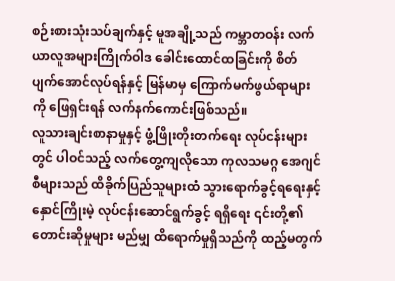စဉ်းစားသုံးသပ်ချက်နှင့် မူအချို့သည် ကမ္ဘာတဝန်း လက်ယာလူအများကြိုက်ဝါဒ ခေါင်းထောင်ထခြင်းကို စိတ်ပျက်အောင်လုပ်ရန်နှင့် မြန်မာမှ ကြောက်မက်ဖွယ်ရာများကို ဖြေရှင်းရန် လက်နက်ကောင်းဖြစ်သည်။
လူသားချင်းစာနာမှုနှင့် ဖွံ့ဖြိုးတိုးတက်ရေး လုပ်ငန်းများတွင် ပါဝင်သည့် လက်တွေ့ကျလိုသော ကုလသမဂ္ဂ အေဂျင်စီများသည် ထိခိုက်ပြည်သူများထံ သွားရောက်ခွင့်ရရေးနှင့် နှောင်ကြိုးမဲ့ လုပ်ငန်းဆောင်ရွက်ခွင့် ရရှိရေး ၎င်းတို့၏ တောင်းဆိုမှုများ မည်မျှ ထိရောက်မှုရှိသည်ကို ထည့်မတွက်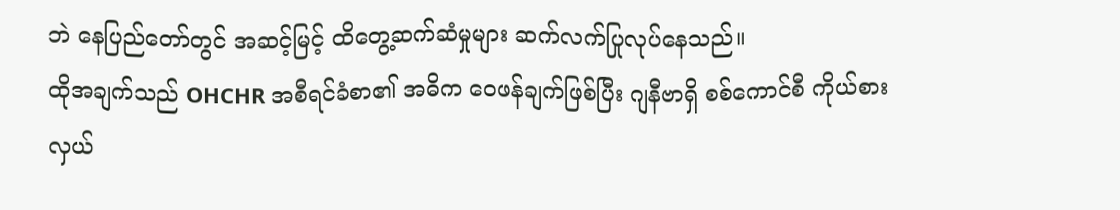ဘဲ နေပြည်တော်တွင် အဆင့်မြင့် ထိတွေ့ဆက်ဆံမှုများ ဆက်လက်ပြုလုပ်နေသည်။
ထိုအချက်သည် OHCHR အစီရင်ခံစာ၏ အဓိက ဝေဖန်ချက်ဖြစ်ပြီး ဂျနီဗာရှိ စစ်ကောင်စီ ကိုယ်စားလှယ်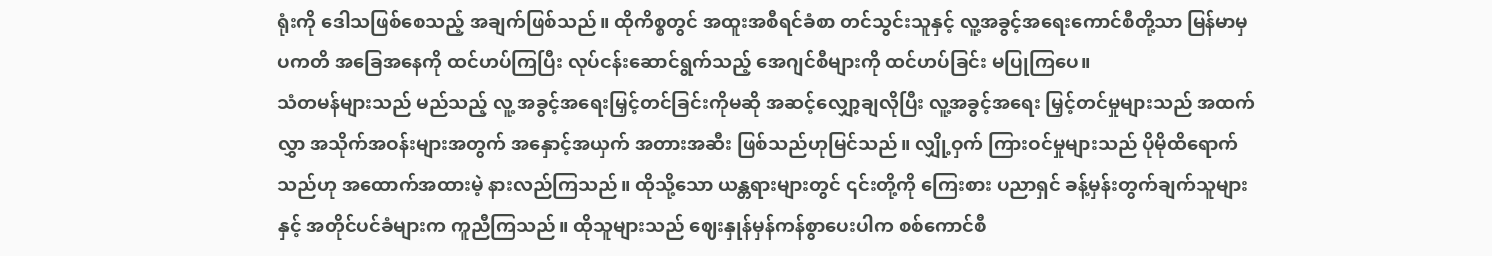ရုံးကို ဒေါသဖြစ်စေသည့် အချက်ဖြစ်သည်။ ထိုကိစ္စတွင် အထူးအစီရင်ခံစာ တင်သွင်းသူနှင့် လူ့အခွင့်အရေးကောင်စီတို့သာ မြန်မာမှ ပကတိ အခြေအနေကို ထင်ဟပ်ကြပြီး လုပ်ငန်းဆောင်ရွက်သည့် အေဂျင်စီများကို ထင်ဟပ်ခြင်း မပြုကြပေ။
သံတမန်များသည် မည်သည့် လူ့ အခွင့်အရေးမြှင့်တင်ခြင်းကိုမဆို အဆင့်လျှော့ချလိုပြီး လူ့အခွင့်အရေး မြှင့်တင်မှုများသည် အထက်လွှာ အသိုက်အဝန်းများအတွက် အနှောင့်အယှက် အတားအဆီး ဖြစ်သည်ဟုမြင်သည်။ လျှို့ဝှက် ကြားဝင်မှုများသည် ပိုမိုထိရောက်သည်ဟု အထောက်အထားမဲ့ နားလည်ကြသည်။ ထိုသို့သော ယန္တရားများတွင် ၎င်းတို့ကို ကြေးစား ပညာရှင် ခန့်မှန်းတွက်ချက်သူများနှင့် အတိုင်ပင်ခံများက ကူညီကြသည်။ ထိုသူများသည် ဈေးနှုန်မှန်ကန်စွာပေးပါက စစ်ကောင်စီ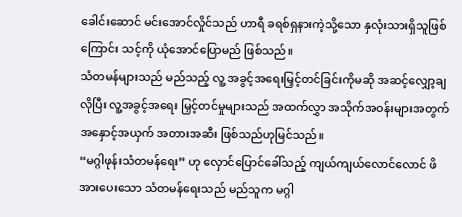ခေါင်းဆောင် မင်းအောင်လှိုင်သည် ဟာရီ ခရစ်ရှနားကဲ့သို့သော နှလုံးသားရှိသူဖြစ်ကြောင်း သင့်ကို ယုံအောင်ပြောမည် ဖြစ်သည်။
သံတမန်များသည် မည်သည့် လူ့ အခွင့်အရေးမြှင့်တင်ခြင်းကိုမဆို အဆင့်လျှော့ချလိုပြီး လူ့အခွင့်အရေး မြှင့်တင်မှုများသည် အထက်လွှာ အသိုက်အဝန်းများအတွက် အနှောင့်အယှက် အတားအဆီး ဖြစ်သည်ဟုမြင်သည်။
“မဂ္ဂါဖုန်းသံတမန်ရေး” ဟု လှောင်ပြောင်ခေါ်သည့် ကျယ်ကျယ်လောင်လောင် ဖိအားပေးသော သံတမန်ရေးသည် မည်သူက မဂ္ဂါ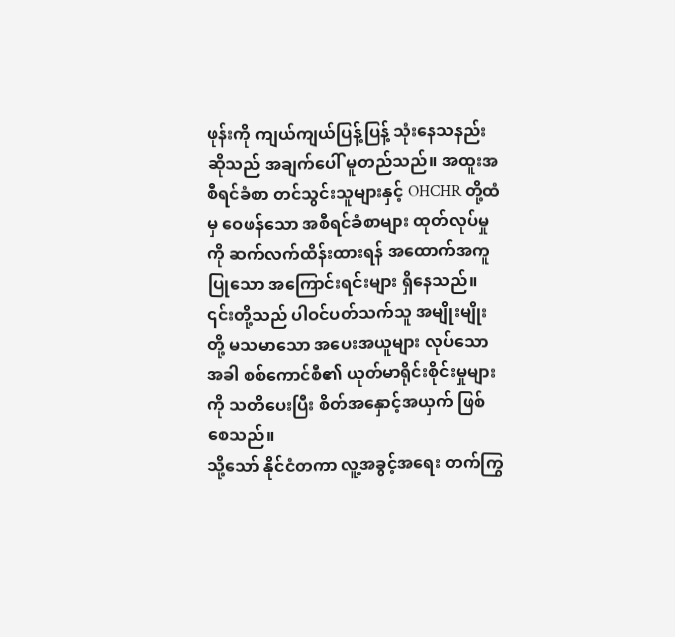ဖုန်းကို ကျယ်ကျယ်ပြန့်ပြန့် သုံးနေသနည်းဆိုသည် အချက်ပေါ် မူတည်သည်။ အထူးအစီရင်ခံစာ တင်သွင်းသူများနှင့် OHCHR တို့ထံမှ ဝေဖန်သော အစီရင်ခံစာများ ထုတ်လုပ်မှုကို ဆက်လက်ထိန်းထားရန် အထောက်အကူပြုသော အကြောင်းရင်းများ ရှိနေသည်။ ၎င်းတို့သည် ပါဝင်ပတ်သက်သူ အမျိုးမျိုးတို့ မသမာသော အပေးအယူများ လုပ်သောအခါ စစ်ကောင်စီ၏ ယုတ်မာရိုင်းစိုင်းမှုများကို သတိပေးပြီး စိတ်အနှောင့်အယှက် ဖြစ်စေသည်။
သို့သော် နိုင်ငံတကာ လူ့အခွင့်အရေး တက်ကြွ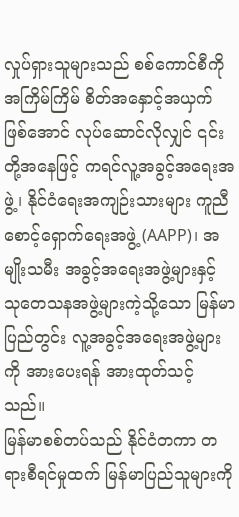လှုပ်ရှားသူများသည် စစ်ကောင်စီကို အကြိမ်ကြိမ် စိတ်အနှောင့်အယှက်ဖြစ်အောင် လုပ်ဆောင်လိုလျှင် ၎င်းတို့အနေဖြင့် ကရင်လူ့အခွင့်အရေးအဖွဲ့၊ နိုင်ငံရေးအကျဉ်းသားများ ကူညီစောင့်ရှောက်ရေးအဖွဲ့ (AAPP)၊ အမျိုးသမီး အခွင့်အရေးအဖွဲ့များနှင့် သုတေသနအဖွဲ့များကဲ့သို့သော မြန်မာပြည်တွင်း လူ့အခွင့်အရေးအဖွဲ့များကို အားပေးရန် အားထုတ်သင့်သည်။
မြန်မာစစ်တပ်သည် နိုင်ငံတကာ တရားစီရင်မှုထက် မြန်မာပြည်သူများကို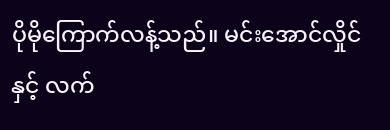ပိုမိုကြောက်လန့်သည်။ မင်းအောင်လှိုင်နှင့် လက်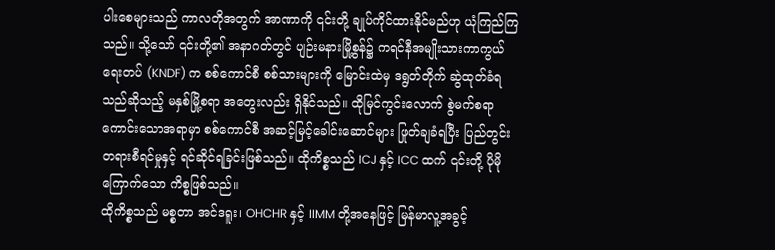ပါးစေများသည် ကာလတိုအတွက် အာဏာကို ၎င်းတို့ ချုပ်ကိုင်ထားနိုင်မည်ဟု ယုံကြည်ကြသည်။ သို့သော် ၎င်းတို့၏ အနာဂတ်တွင် ပျဉ်းမနားမြို့စွန်၌ ကရင်နီအမျိုးသားကာကွယ်ရေးတပ် (KNDF) က စစ်ကောင်စီ စစ်သားများကို မြောင်းထဲမှ ဒရွတ်တိုက် ဆွဲထုတ်ခံရသည်ဆိုသည့် မနှစ်မြို့စရာ အတွေးလည်း ရှိနိုင်သည်။ ထိုမြင်ကွင်းလောက် စွဲမက်စရာကောင်းသောအရာမှာ စစ်ကောင်စီ အဆင့်မြင့်ခေါင်းဆောင်များ ဖြုတ်ချခံရပြီး ပြည်တွင်းတရားစီရင်မှုနှင့် ရင်ဆိုင်ရခြင်းဖြစ်သည်။ ထိုကိစ္စသည် ICJ နှင့် ICC ထက် ၎င်းတို့ ပိုမိုကြောက်သော ကိစ္စဖြစ်သည်။
ထိုကိစ္စသည် မစ္စတာ အင်ဒရူး၊ OHCHR နှင့် IIMM တို့အနေဖြင့် မြန်မာလူ့အခွင့်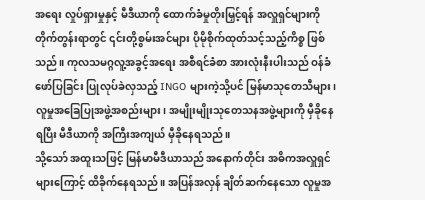အရေး လှုပ်ရှားမှုနှင့် မီဒီယာကို ထောက်ခံမှုတိုးမြှင့်ရန် အလှူရှင်များကို တိုက်တွန်းရာတွင် ၎င်းတို့စွမ်းအင်များ ပိုမိုစိုက်ထုတ်သင့်သည့်ကိစ္စ ဖြစ်သည်။ ကုလသမဂ္ဂလူ့အခွင့်အရေး အစီရင်ခံစာ အားလုံးနီးပါးသည် ဝန်ခံဖော်ပြခြင်း ပြုလုပ်ခဲလှသည့် INGO များကဲ့သို့ပင် မြန်မာသုတေသီများ၊ လူမှုအခြေပြုအဖွဲ့အစည်းများ၊ အမျိုးမျိုးသုတေသနအဖွဲ့များကို မှီခိုနေရပြီး မီဒီယာကို အကြီးအကျယ် မှီခိုနေရသည်။
သို့သော် အထူးသဖြင့် မြန်မာမီဒီယာသည် အနောက်တိုင်း အဓိကအလှူရှင်များကြောင့် ထိခိုက်နေရသည်။ အပြန်အလှန် ချိတ်ဆက်နေသော လူမှုအ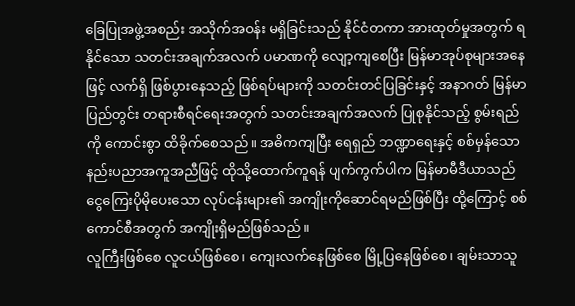ခြေပြုအဖွဲ့အစည်း အသိုက်အဝန်း မရှိခြင်းသည် နိုင်ငံတကာ အားထုတ်မှုအတွက် ရနိုင်သော သတင်းအချက်အလက် ပမာဏကို လျော့ကျစေပြီး မြန်မာအုပ်စုများအနေဖြင့် လက်ရှိ ဖြစ်ပွားနေသည့် ဖြစ်ရပ်များကို သတင်းတင်ပြခြင်းနှင့် အနာဂတ် မြန်မာပြည်တွင်း တရားစီရင်ရေးအတွက် သတင်းအချက်အလက် ပြုစုနိုင်သည့် စွမ်းရည်ကို ကောင်းစွာ ထိခိုက်စေသည်။ အဓိကကျပြီး ရေရှည် ဘဏ္ဍာရေးနှင့် စစ်မှန်သော နည်းပညာအကူအညီဖြင့် ထိုသို့ထောက်ကူရန် ပျက်ကွက်ပါက မြန်မာမီဒီယာသည် ငွေကြေးပိုမိုပေးသော လုပ်ငန်းများ၏ အကျိုးကိုဆောင်ရမည်ဖြစ်ပြီး ထို့ကြောင့် စစ်ကောင်စီအတွက် အကျိုးရှိမည်ဖြစ်သည်။
လူကြီးဖြစ်စေ လူငယ်ဖြစ်စေ၊ ကျေးလက်နေဖြစ်စေ မြို့ပြနေဖြစ်စေ၊ ချမ်းသာသူ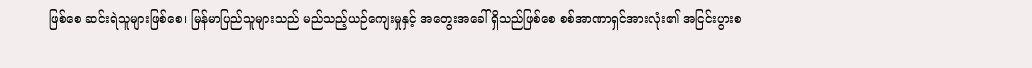ဖြစ်စေ ဆင်းရဲသူများဖြစ်စေ၊ မြန်မာပြည်သူများသည် မည်သည့်ယဉ်ကျေးမှုနှင့် အတွေးအခေါ် ရှိသည်ဖြစ်စေ စစ်အာဏာရှင်အားလုံး၏ အငြင်းပွားစ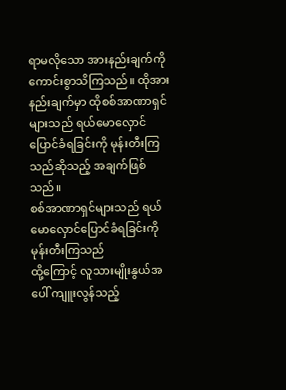ရာမလိုသော အားနည်းချက်ကို ကောင်းစွာသိကြသည်။ ထိုအားနည်းချက်မှာ ထိုစစ်အာဏာရှင်များသည် ရယ်မောလှောင်ပြောင်ခံရခြင်းကို မုန်းတီးကြသည်ဆိုသည့် အချက်ဖြစ်သည်။
စစ်အာဏာရှင်များသည် ရယ်မောလှောင်ပြောင်ခံရခြင်းကို မုန်းတီးကြသည်
ထို့ကြောင့် လူသားမျိုးနွယ်အပေါ် ကျူးလွန်သည့်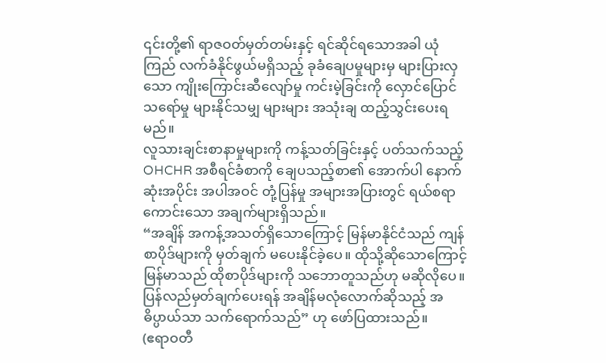၎င်းတို့၏ ရာဇဝတ်မှတ်တမ်းနှင့် ရင်ဆိုင်ရသောအခါ ယုံကြည် လက်ခံနိုင်ဖွယ်မရှိသည့် ခုခံချေပမှုများမှ များပြားလှသော ကျိုးကြောင်းဆီလျော်မှု ကင်းမဲ့ခြင်းကို လှောင်ပြောင် သရော်မှု များနိုင်သမျှ များများ အသုံးချ ထည့်သွင်းပေးရမည်။
လူသားချင်းစာနာမှုများကို ကန့်သတ်ခြင်းနှင့် ပတ်သက်သည့် OHCHR အစီရင်ခံစာကို ချေပသည့်စာ၏ အောက်ပါ နောက်ဆုံးအပိုင်း အပါအဝင် တုံ့ပြန်မှု အများအပြားတွင် ရယ်စရာကောင်းသော အချက်များရှိသည်။
“အချိန် အကန့်အသတ်ရှိသောကြောင့် မြန်မာနိုင်ငံသည် ကျန်စာပိုဒ်များကို မှတ်ချက် မပေးနိုင်ခဲ့ပေ။ ထိုသို့ဆိုသောကြောင့် မြန်မာသည် ထိုစာပိုဒ်များကို သဘောတူသည်ဟု မဆိုလိုပေ။ ပြန်လည်မှတ်ချက်ပေးရန် အချိန်မလုံလောက်ဆိုသည့် အဓိပ္ပာယ်သာ သက်ရောက်သည်” ဟု ဖော်ပြထားသည်။
(ဧရာဝတီ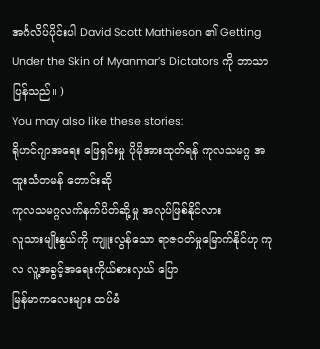အင်္ဂလိပ်ပိုင်းပါ David Scott Mathieson ၏ Getting Under the Skin of Myanmar’s Dictators ကို ဘာသာပြန်သည်။ )
You may also like these stories:
ရိုဟင်ဂျာအရေး ဖြေရှင်းမှု ပိုမိုအားထုတ်ရန် ကုလသမဂ္ဂ အထူးသံတမန် တောင်းဆို
ကုလသမဂ္ဂလက်နက်ပိတ်ဆို့မှု အလုပ်ဖြစ်နိုင်လား
လူသားမျိုးနွယ်ကို ကျူးလွန်သော ရာဇဝတ်မှုမြောက်နိုင်ဟု ကုလ လူ့အခွင့်အရေးကိုယ်စားလှယ် ပြော
မြန်မာကလေးများ ထပ်မံ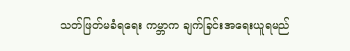သတ်ဖြတ်မခံရရေး ကမ္ဘာက ချက်ခြင်းအရေးယူရမည်